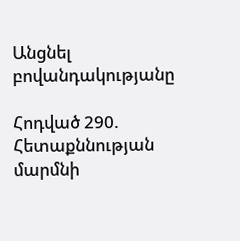Անցնել բովանդակությանը

Հոդված 290. Հետաքննության մարմնի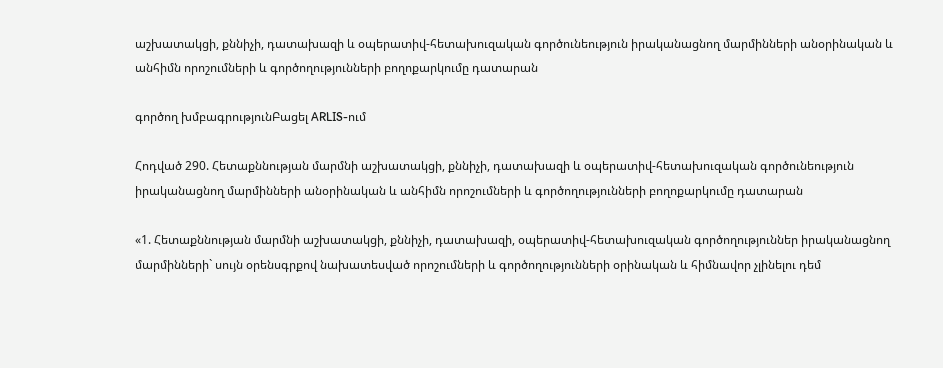աշխատակցի, քննիչի, դատախազի և օպերատիվ-հետախուզական գործունեություն իրականացնող մարմինների անօրինական և անհիմն որոշումների և գործողությունների բողոքարկումը դատարան

գործող խմբագրությունԲացել ARLIS-ում

Հոդված 290. Հետաքննության մարմնի աշխատակցի, քննիչի, դատախազի և օպերատիվ-հետախուզական գործունեություն իրականացնող մարմինների անօրինական և անհիմն որոշումների և գործողությունների բողոքարկումը դատարան

«1. Հետաքննության մարմնի աշխատակցի, քննիչի, դատախազի, օպերատիվ-հետախուզական գործողություններ իրականացնող մարմինների` սույն օրենսգրքով նախատեսված որոշումների և գործողությունների օրինական և հիմնավոր չլինելու դեմ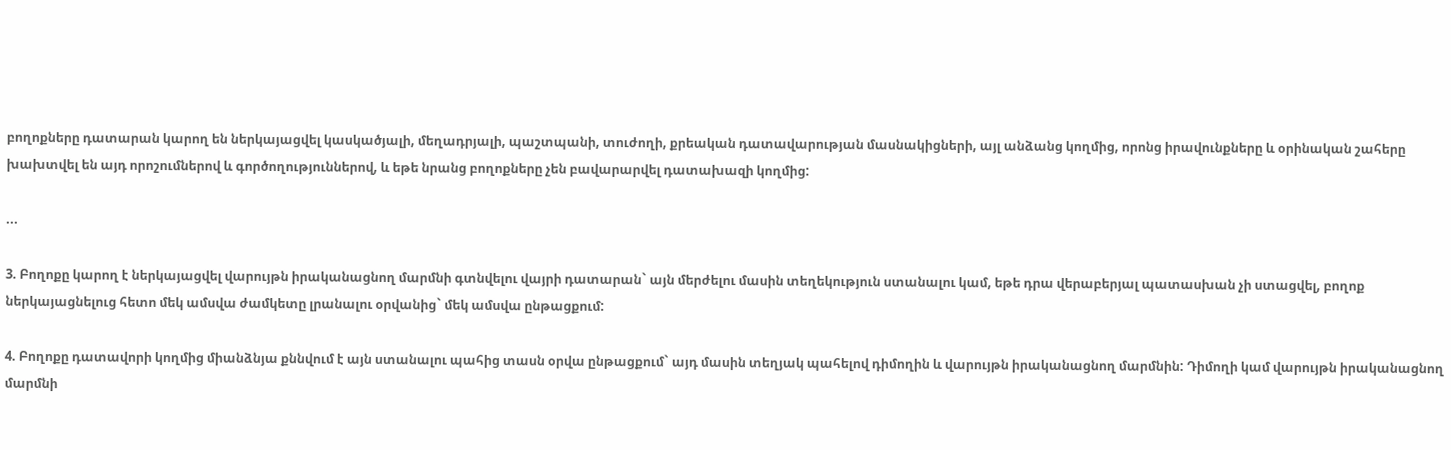բողոքները դատարան կարող են ներկայացվել կասկածյալի, մեղադրյալի, պաշտպանի, տուժողի, քրեական դատավարության մասնակիցների, այլ անձանց կողմից, որոնց իրավունքները և օրինական շահերը խախտվել են այդ որոշումներով և գործողություններով, և եթե նրանց բողոքները չեն բավարարվել դատախազի կողմից:

...

3. Բողոքը կարող է ներկայացվել վարույթն իրականացնող մարմնի գտնվելու վայրի դատարան` այն մերժելու մասին տեղեկություն ստանալու կամ, եթե դրա վերաբերյալ պատասխան չի ստացվել, բողոք ներկայացնելուց հետո մեկ ամսվա ժամկետը լրանալու օրվանից` մեկ ամսվա ընթացքում:

4. Բողոքը դատավորի կողմից միանձնյա քննվում է այն ստանալու պահից տասն օրվա ընթացքում` այդ մասին տեղյակ պահելով դիմողին և վարույթն իրականացնող մարմնին: Դիմողի կամ վարույթն իրականացնող մարմնի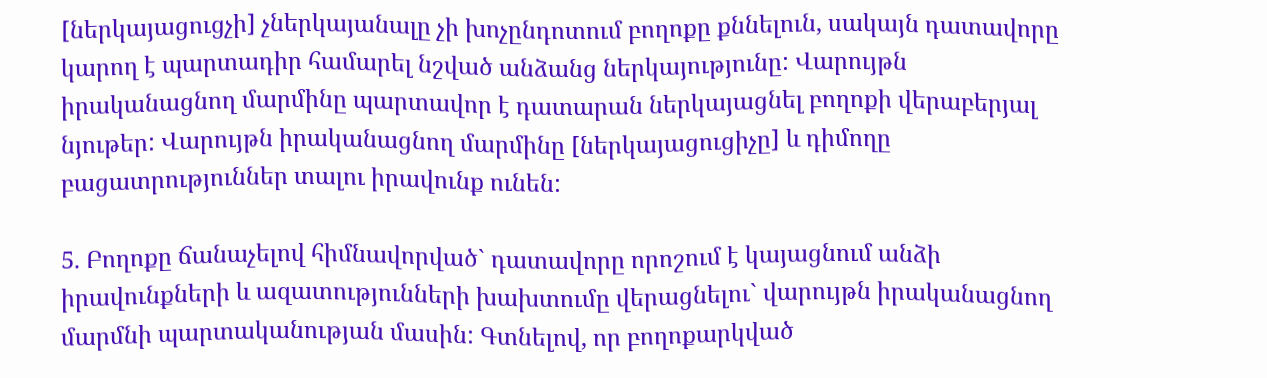[ներկայացուցչի] չներկայանալը չի խոչընդոտում բողոքը քննելուն, սակայն դատավորը կարող է պարտադիր համարել նշված անձանց ներկայությունը: Վարույթն իրականացնող մարմինը պարտավոր է դատարան ներկայացնել բողոքի վերաբերյալ նյութեր: Վարույթն իրականացնող մարմինը [ներկայացուցիչը] և դիմողը բացատրություններ տալու իրավունք ունեն:

5. Բողոքը ճանաչելով հիմնավորված` դատավորը որոշում է կայացնում անձի իրավունքների և ազատությունների խախտումը վերացնելու` վարույթն իրականացնող մարմնի պարտականության մասին: Գտնելով, որ բողոքարկված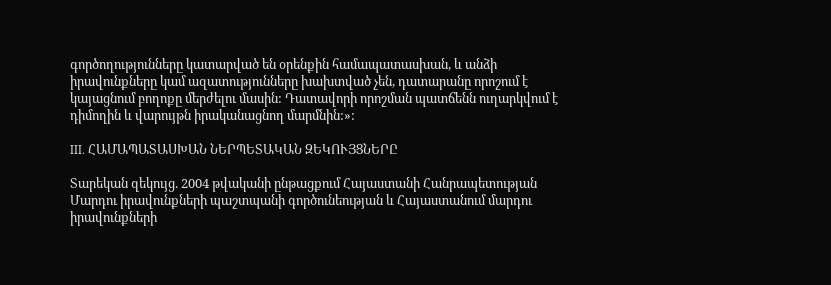գործողությունները կատարված են օրենքին համապատասխան, և անձի իրավունքները կամ ազատությունները խախտված չեն, դատարանը որոշում է կայացնում բողոքը մերժելու մասին: Դատավորի որոշման պատճենն ուղարկվում է դիմողին և վարույթն իրականացնող մարմնին:»:

III. ՀԱՄԱՊԱՏԱՍԽԱՆ ՆԵՐՊԵՏԱԿԱՆ ԶԵԿՈՒՅՑՆԵՐԸ

Տարեկան զեկույց. 2004 թվականի ընթացքում Հայաստանի Հանրապետության Մարդու իրավունքների պաշտպանի գործունեության և Հայաստանում մարդու իրավունքների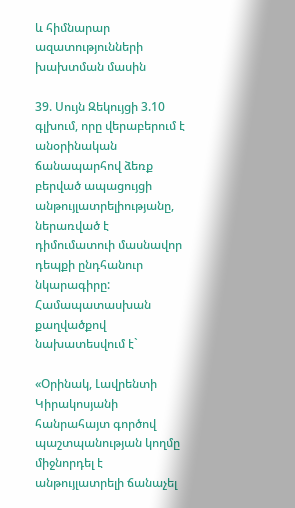և հիմնարար ազատությունների խախտման մասին

39. Սույն Զեկույցի 3.10 գլխում, որը վերաբերում է անօրինական ճանապարհով ձեռք բերված ապացույցի անթույլատրելիությանը, ներառված է դիմումատուի մասնավոր դեպքի ընդհանուր նկարագիրը: Համապատասխան քաղվածքով նախատեսվում է`

«Օրինակ, Լավրենտի Կիրակոսյանի հանրահայտ գործով պաշտպանության կողմը միջնորդել է անթույլատրելի ճանաչել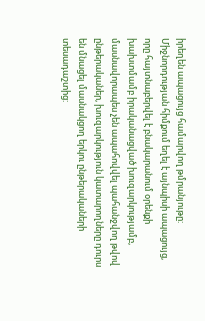իրեղեն ապացույց համարվող թմրանյութը: Միջնորդության հիմքում եղել է այնպիսի ապացույց, որը հայտնաբերվել է բնակարանում օրենքի խախտմամբ իրականացված խուզարկությամբ, մասնավորապես չեն ապահովվել պահանջվող թվով ընթերականեր, խուզարկություն կատարողները դուրս են մնացել մասնակցող երկու ընթերակաների տեսադաշտից: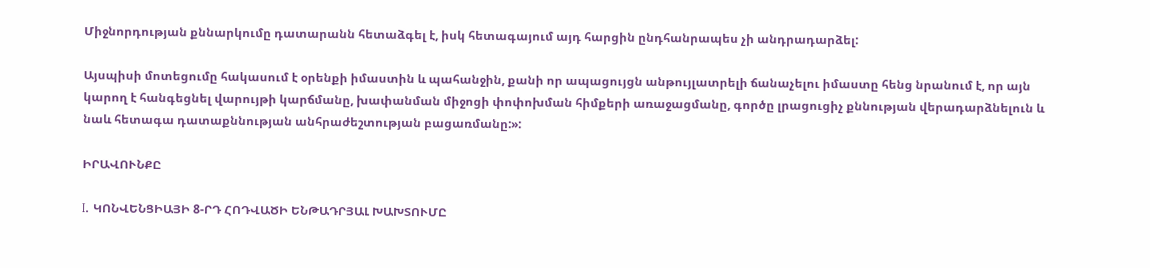Միջնորդության քննարկումը դատարանն հետաձգել է, իսկ հետագայում այդ հարցին ընդհանրապես չի անդրադարձել:

Այսպիսի մոտեցումը հակասում է օրենքի իմաստին և պահանջին, քանի որ ապացույցն անթույլատրելի ճանաչելու իմաստը հենց նրանում է, որ այն կարող է հանգեցնել վարույթի կարճմանը, խափանման միջոցի փոփոխման հիմքերի առաջացմանը, գործը լրացուցիչ քննության վերադարձնելուն և նաև հետագա դատաքննության անհրաժեշտության բացառմանը:»:

ԻՐԱՎՈՒՆՔԸ

I. ԿՈՆՎԵՆՑԻԱՅԻ 8-ՐԴ ՀՈԴՎԱԾԻ ԵՆԹԱԴՐՅԱԼ ԽԱԽՏՈՒՄԸ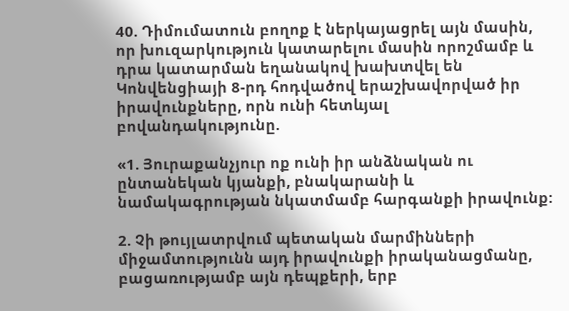40. Դիմումատուն բողոք է ներկայացրել այն մասին, որ խուզարկություն կատարելու մասին որոշմամբ և դրա կատարման եղանակով խախտվել են Կոնվենցիայի 8-րդ հոդվածով երաշխավորված իր իրավունքները, որն ունի հետևյալ բովանդակությունը.

«1. Յուրաքանչյուր ոք ունի իր անձնական ու ընտանեկան կյանքի, բնակարանի և նամակագրության նկատմամբ հարգանքի իրավունք:

2. Չի թույլատրվում պետական մարմինների միջամտությունն այդ իրավունքի իրականացմանը, բացառությամբ այն դեպքերի, երբ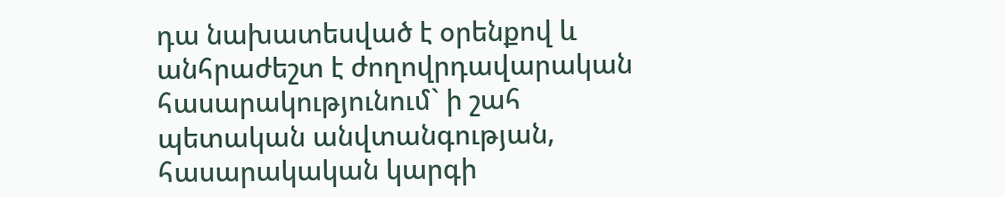դա նախատեսված է օրենքով և անհրաժեշտ է ժողովրդավարական հասարակությունում` ի շահ պետական անվտանգության, հասարակական կարգի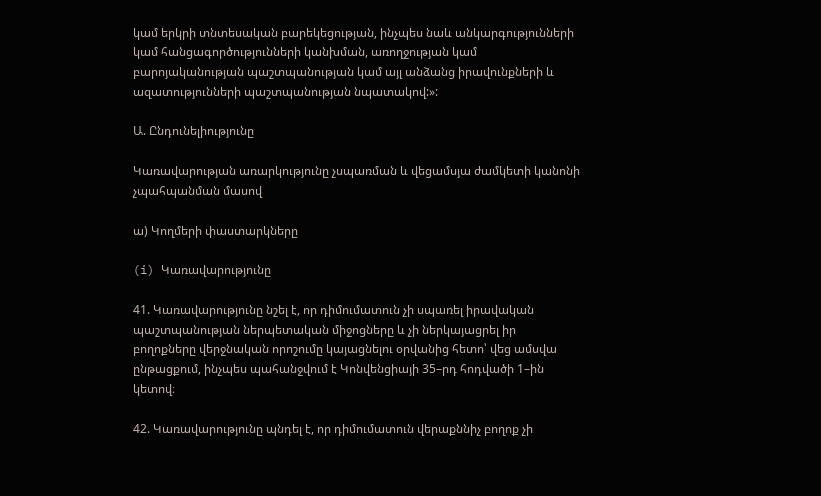կամ երկրի տնտեսական բարեկեցության, ինչպես նաև անկարգությունների կամ հանցագործությունների կանխման, առողջության կամ բարոյականության պաշտպանության կամ այլ անձանց իրավունքների և ազատությունների պաշտպանության նպատակով:»:

Ա. Ընդունելիությունը

Կառավարության առարկությունը չսպառման և վեցամսյա ժամկետի կանոնի չպահպանման մասով

ա) Կողմերի փաստարկները

(i) Կառավարությունը

41. Կառավարությունը նշել է, որ դիմումատուն չի սպառել իրավական պաշտպանության ներպետական միջոցները և չի ներկայացրել իր բողոքները վերջնական որոշումը կայացնելու օրվանից հետո՝ վեց ամսվա ընթացքում, ինչպես պահանջվում է Կոնվենցիայի 35–րդ հոդվածի 1–ին կետով։

42. Կառավարությունը պնդել է, որ դիմումատուն վերաքննիչ բողոք չի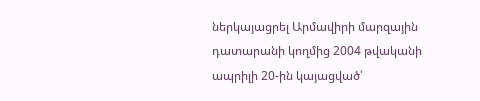ներկայացրել Արմավիրի մարզային դատարանի կողմից 2004 թվականի ապրիլի 20-ին կայացված՝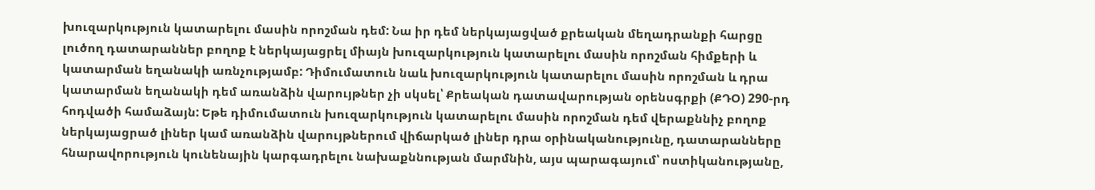խուզարկություն կատարելու մասին որոշման դեմ: Նա իր դեմ ներկայացված քրեական մեղադրանքի հարցը լուծող դատարաններ բողոք է ներկայացրել միայն խուզարկություն կատարելու մասին որոշման հիմքերի և կատարման եղանակի առնչությամբ: Դիմումատուն նաև խուզարկություն կատարելու մասին որոշման և դրա կատարման եղանակի դեմ առանձին վարույթներ չի սկսել՝ Քրեական դատավարության օրենսգրքի (ՔԴՕ) 290-րդ հոդվածի համաձայն: Եթե դիմումատուն խուզարկություն կատարելու մասին որոշման դեմ վերաքննիչ բողոք ներկայացրած լիներ կամ առանձին վարույթներում վիճարկած լիներ դրա օրինականությունը, դատարանները հնարավորություն կունենային կարգադրելու նախաքննության մարմնին, այս պարագայում՝ ոստիկանությանը,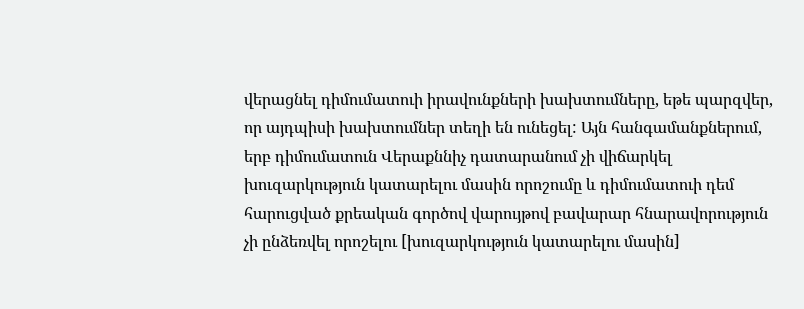վերացնել դիմումատուի իրավունքների խախտումները, եթե պարզվեր, որ այդպիսի խախտումներ տեղի են ունեցել: Այն հանգամանքներում, երբ դիմումատուն Վերաքննիչ դատարանում չի վիճարկել խուզարկություն կատարելու մասին որոշումը և դիմումատուի դեմ հարուցված քրեական գործով վարույթով բավարար հնարավորություն չի ընձեռվել որոշելու [խուզարկություն կատարելու մասին]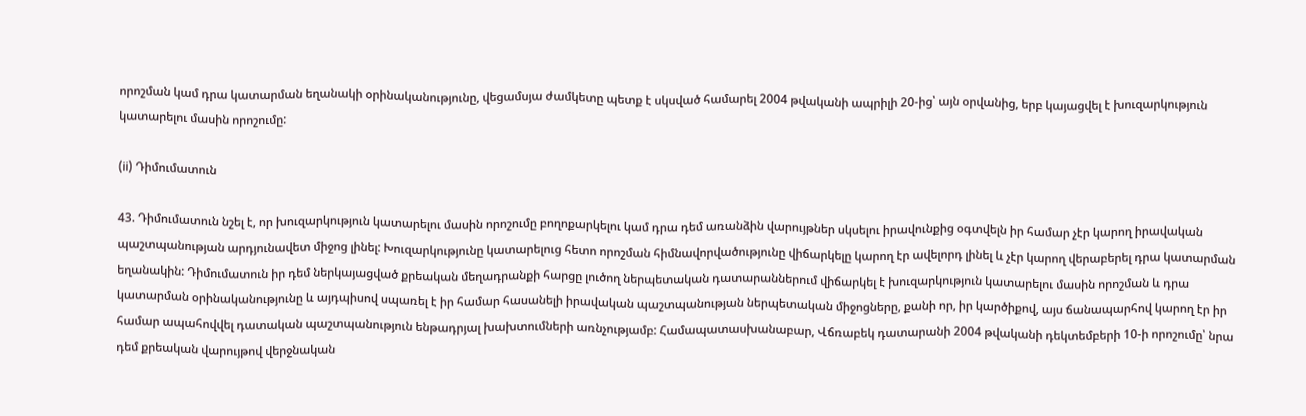որոշման կամ դրա կատարման եղանակի օրինականությունը, վեցամսյա ժամկետը պետք է սկսված համարել 2004 թվականի ապրիլի 20-ից՝ այն օրվանից, երբ կայացվել է խուզարկություն կատարելու մասին որոշումը:

(ii) Դիմումատուն

43. Դիմումատուն նշել է, որ խուզարկություն կատարելու մասին որոշումը բողոքարկելու կամ դրա դեմ առանձին վարույթներ սկսելու իրավունքից օգտվելն իր համար չէր կարող իրավական պաշտպանության արդյունավետ միջոց լինել: Խուզարկությունը կատարելուց հետո որոշման հիմնավորվածությունը վիճարկելը կարող էր ավելորդ լինել և չէր կարող վերաբերել դրա կատարման եղանակին: Դիմումատուն իր դեմ ներկայացված քրեական մեղադրանքի հարցը լուծող ներպետական դատարաններում վիճարկել է խուզարկություն կատարելու մասին որոշման և դրա կատարման օրինականությունը և այդպիսով սպառել է իր համար հասանելի իրավական պաշտպանության ներպետական միջոցները, քանի որ, իր կարծիքով, այս ճանապարհով կարող էր իր համար ապահովվել դատական պաշտպանություն ենթադրյալ խախտումների առնչությամբ: Համապատասխանաբար, Վճռաբեկ դատարանի 2004 թվականի դեկտեմբերի 10-ի որոշումը՝ նրա դեմ քրեական վարույթով վերջնական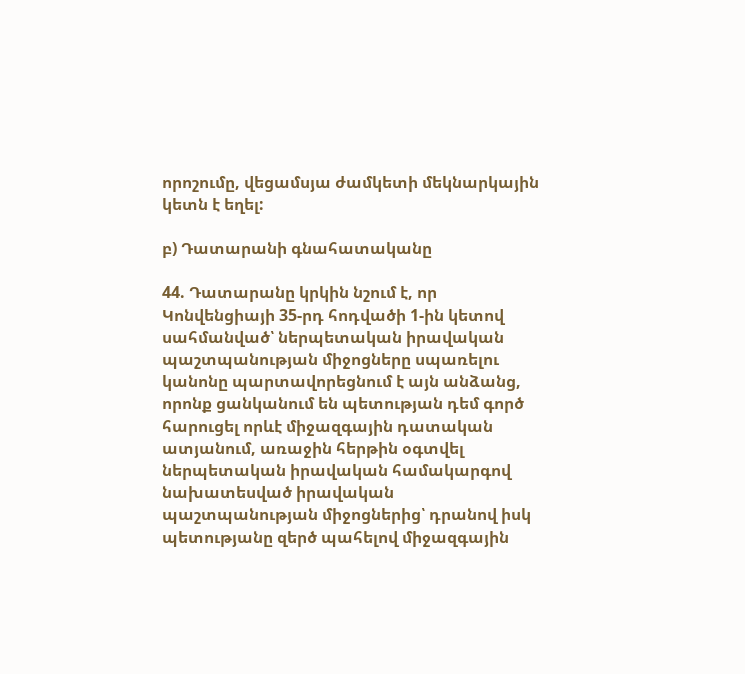որոշումը, վեցամսյա ժամկետի մեկնարկային կետն է եղել:

բ) Դատարանի գնահատականը

44. Դատարանը կրկին նշում է, որ Կոնվենցիայի 35-րդ հոդվածի 1-ին կետով սահմանված՝ ներպետական իրավական պաշտպանության միջոցները սպառելու կանոնը պարտավորեցնում է այն անձանց, որոնք ցանկանում են պետության դեմ գործ հարուցել որևէ միջազգային դատական ատյանում, առաջին հերթին օգտվել ներպետական իրավական համակարգով նախատեսված իրավական պաշտպանության միջոցներից՝ դրանով իսկ պետությանը զերծ պահելով միջազգային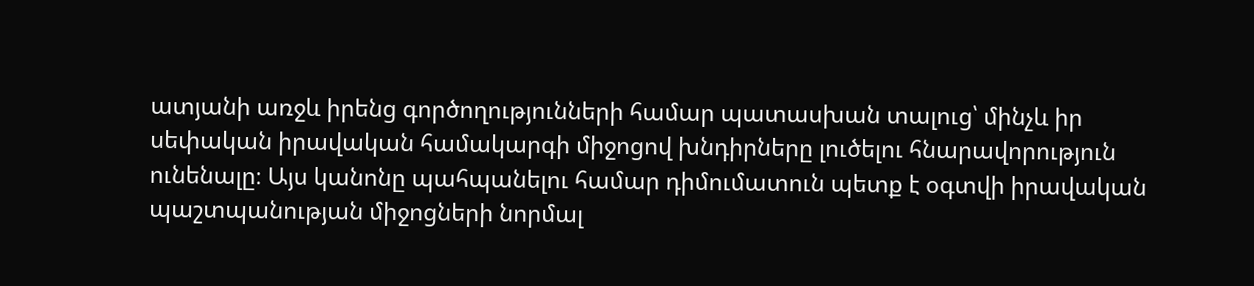ատյանի առջև իրենց գործողությունների համար պատասխան տալուց՝ մինչև իր սեփական իրավական համակարգի միջոցով խնդիրները լուծելու հնարավորություն ունենալը։ Այս կանոնը պահպանելու համար դիմումատուն պետք է օգտվի իրավական պաշտպանության միջոցների նորմալ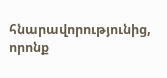հնարավորությունից, որոնք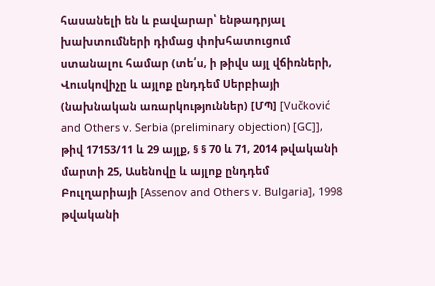հասանելի են և բավարար՝ ենթադրյալ խախտումների դիմաց փոխհատուցում ստանալու համար (տե՛ս, ի թիվս այլ վճիռների, Վուսկովիչը և այլոք ընդդեմ Սերբիայի (նախնական առարկություններ) [ՄՊ] [Vučković and Others v. Serbia (preliminary objection) [GC]], թիվ 17153/11 և 29 այլք, § § 70 և 71, 2014 թվականի մարտի 25, Ասենովը և այլոք ընդդեմ Բուլղարիայի [Assenov and Others v. Bulgaria], 1998 թվականի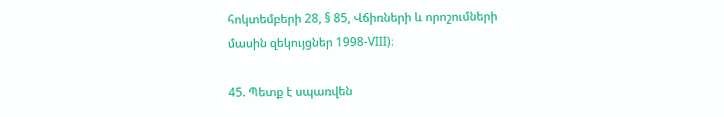հոկտեմբերի 28, § 85, Վճիռների և որոշումների մասին զեկույցներ 1998-VIII)։

45. Պետք է սպառվեն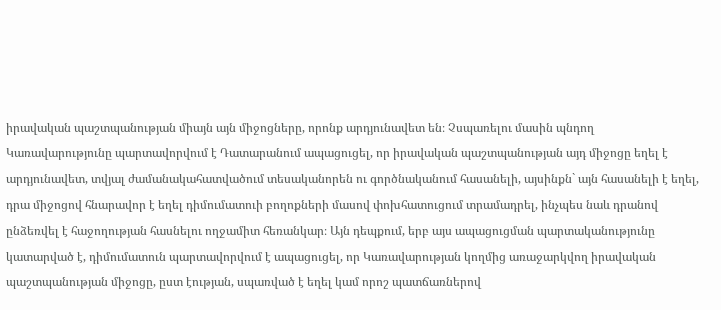իրավական պաշտպանության միայն այն միջոցները, որոնք արդյունավետ են։ Չսպառելու մասին պնդող Կառավարությունը պարտավորվում է Դատարանում ապացուցել, որ իրավական պաշտպանության այդ միջոցը եղել է արդյունավետ, տվյալ ժամանակահատվածում տեսականորեն ու գործնականում հասանելի, այսինքն` այն հասանելի է եղել, դրա միջոցով հնարավոր է եղել դիմումատուի բողոքների մասով փոխհատուցում տրամադրել, ինչպես նաև դրանով ընձեռվել է հաջողության հասնելու ողջամիտ հեռանկար։ Այն դեպքում, երբ այս ապացուցման պարտականությունը կատարված է, դիմումատուն պարտավորվում է ապացուցել, որ Կառավարության կողմից առաջարկվող իրավական պաշտպանության միջոցը, ըստ էության, սպառված է եղել կամ որոշ պատճառներով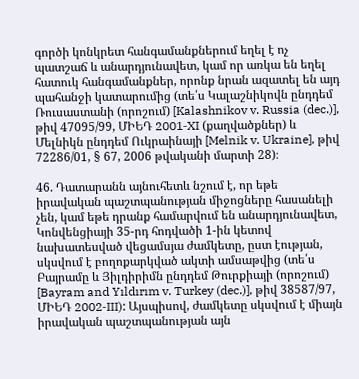գործի կոնկրետ հանգամանքներում եղել է ոչ պատշաճ և անարդյունավետ, կամ որ առկա են եղել հատուկ հանգամանքներ, որոնք նրան ազատել են այդ պահանջի կատարումից (տե՛ս Կալաշնիկովն ընդդեմ Ռուսաստանի (որոշում) [Kalashnikov v. Russia (dec.)], թիվ 47095/99, ՄԻԵԴ 2001‑XI (քաղվածքներ) և Մելնիկն ընդդեմ Ուկրաինայի [Melnik v. Ukraine], թիվ 72286/01, § 67, 2006 թվականի մարտի 28)։

46. Դատարանն այնուհետև նշում է, որ եթե իրավական պաշտպանության միջոցները հասանելի չեն, կամ եթե դրանք համարվում են անարդյունավետ, Կոնվենցիայի 35-րդ հոդվածի 1-ին կետով նախատեսված վեցամսյա ժամկետը, ըստ էության, սկսվում է բողոքարկված ակտի ամսաթվից (տե՛ս Բայրամը և Յիլդիրիմն ընդդեմ Թուրքիայի (որոշում) [Bayram and Yıldırım v. Turkey (dec.)], թիվ 38587/97, ՄԻԵԴ 2002‑III): Այսպիսով, ժամկետը սկսվում է միայն իրավական պաշտպանության այն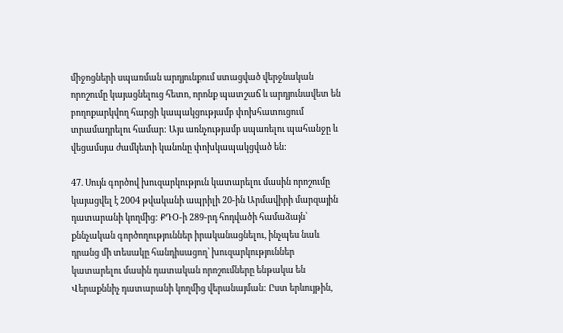միջոցների սպառման արդյունքում ստացված վերջնական որոշումը կայացնելուց հետո, որոնք պատշաճ և արդյունավետ են բողոքարկվող հարցի կապակցությամբ փոխհատուցում տրամադրելու համար: Այս առնչությամբ սպառելու պահանջը և վեցամսյա ժամկետի կանոնը փոխկապակցված են:

47. Սույն գործով խուզարկություն կատարելու մասին որոշումը կայացվել է 2004 թվականի ապրիլի 20-ին Արմավիրի մարզային դատարանի կողմից: ՔԴՕ-ի 289-րդ հոդվածի համաձայն՝ քննչական գործողություններ իրականացնելու, ինչպես նաև դրանց մի տեսակը հանդիսացող՝ խուզարկություններ կատարելու մասին դատական որոշումները ենթակա են Վերաքննիչ դատարանի կողմից վերանայման: Ըստ երևույթին,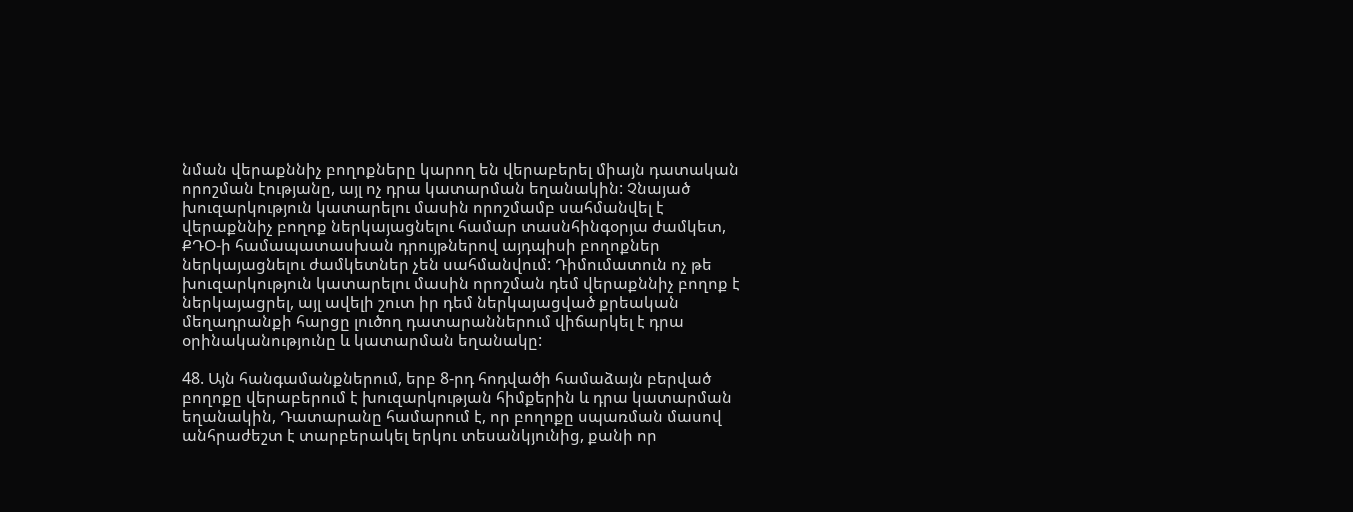նման վերաքննիչ բողոքները կարող են վերաբերել միայն դատական որոշման էությանը, այլ ոչ դրա կատարման եղանակին: Չնայած խուզարկություն կատարելու մասին որոշմամբ սահմանվել է վերաքննիչ բողոք ներկայացնելու համար տասնհինգօրյա ժամկետ, ՔԴՕ-ի համապատասխան դրույթներով այդպիսի բողոքներ ներկայացնելու ժամկետներ չեն սահմանվում: Դիմումատուն ոչ թե խուզարկություն կատարելու մասին որոշման դեմ վերաքննիչ բողոք է ներկայացրել, այլ ավելի շուտ իր դեմ ներկայացված քրեական մեղադրանքի հարցը լուծող դատարաններում վիճարկել է դրա օրինականությունը և կատարման եղանակը:

48. Այն հանգամանքներում, երբ 8-րդ հոդվածի համաձայն բերված բողոքը վերաբերում է խուզարկության հիմքերին և դրա կատարման եղանակին, Դատարանը համարում է, որ բողոքը սպառման մասով անհրաժեշտ է տարբերակել երկու տեսանկյունից, քանի որ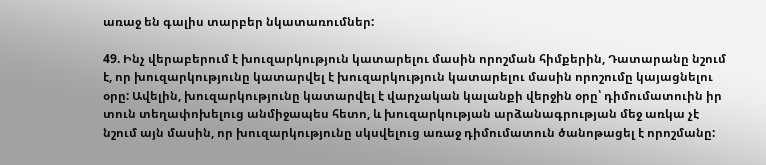առաջ են գալիս տարբեր նկատառումներ:

49. Ինչ վերաբերում է խուզարկություն կատարելու մասին որոշման հիմքերին, Դատարանը նշում է, որ խուզարկությունը կատարվել է խուզարկություն կատարելու մասին որոշումը կայացնելու օրը: Ավելին, խուզարկությունը կատարվել է վարչական կալանքի վերջին օրը՝ դիմումատուին իր տուն տեղափոխելուց անմիջապես հետո, և խուզարկության արձանագրության մեջ առկա չէ նշում այն մասին, որ խուզարկությունը սկսվելուց առաջ դիմումատուն ծանոթացել է որոշմանը: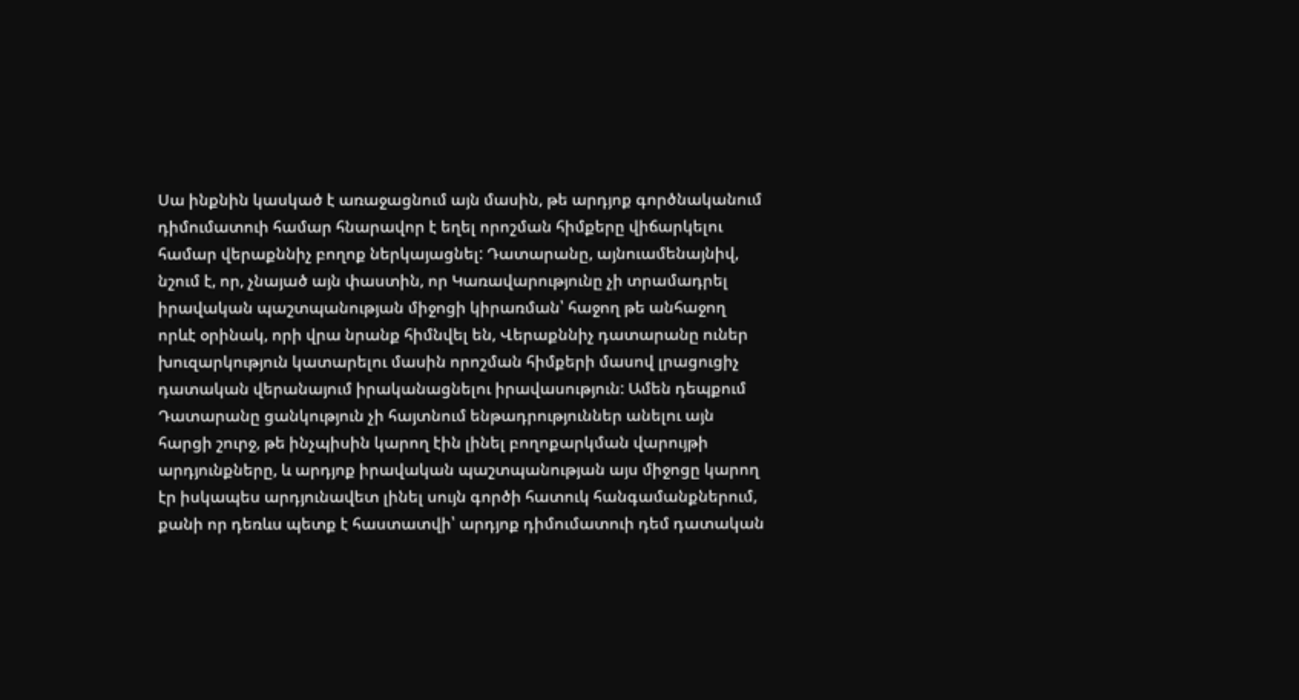Սա ինքնին կասկած է առաջացնում այն մասին, թե արդյոք գործնականում դիմումատուի համար հնարավոր է եղել որոշման հիմքերը վիճարկելու համար վերաքննիչ բողոք ներկայացնել: Դատարանը, այնուամենայնիվ, նշում է, որ, չնայած այն փաստին, որ Կառավարությունը չի տրամադրել իրավական պաշտպանության միջոցի կիրառման՝ հաջող թե անհաջող որևէ օրինակ, որի վրա նրանք հիմնվել են, Վերաքննիչ դատարանը ուներ խուզարկություն կատարելու մասին որոշման հիմքերի մասով լրացուցիչ դատական վերանայում իրականացնելու իրավասություն: Ամեն դեպքում Դատարանը ցանկություն չի հայտնում ենթադրություններ անելու այն հարցի շուրջ, թե ինչպիսին կարող էին լինել բողոքարկման վարույթի արդյունքները, և արդյոք իրավական պաշտպանության այս միջոցը կարող էր իսկապես արդյունավետ լինել սույն գործի հատուկ հանգամանքներում, քանի որ դեռևս պետք է հաստատվի՝ արդյոք դիմումատուի դեմ դատական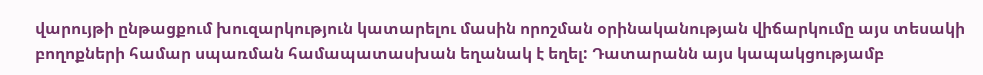վարույթի ընթացքում խուզարկություն կատարելու մասին որոշման օրինականության վիճարկումը այս տեսակի բողոքների համար սպառման համապատասխան եղանակ է եղել: Դատարանն այս կապակցությամբ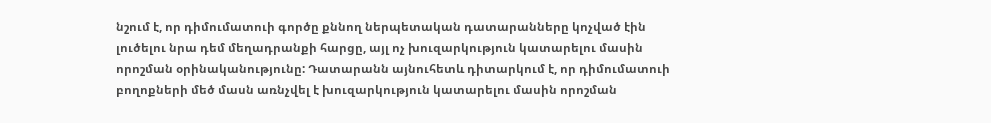նշում է, որ դիմումատուի գործը քննող ներպետական դատարանները կոչված էին լուծելու նրա դեմ մեղադրանքի հարցը, այլ ոչ խուզարկություն կատարելու մասին որոշման օրինականությունը: Դատարանն այնուհետև դիտարկում է, որ դիմումատուի բողոքների մեծ մասն առնչվել է խուզարկություն կատարելու մասին որոշման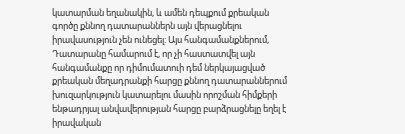կատարման եղանակին, և ամեն դեպքում քրեական գործը քննող դատարաններն այն վերացնելու իրավասություն չեն ունեցել: Այս հանգամանքներում, Դատարանը համարում է, որ չի հաստատվել այն հանգամանքը որ դիմումատուի դեմ ներկայացված քրեական մեղադրանքի հարցը քննող դատարաններում խուզարկություն կատարելու մասին որոշման հիմքերի ենթադրյալ անվավերության հարցը բարձրացնելը եղել է իրավական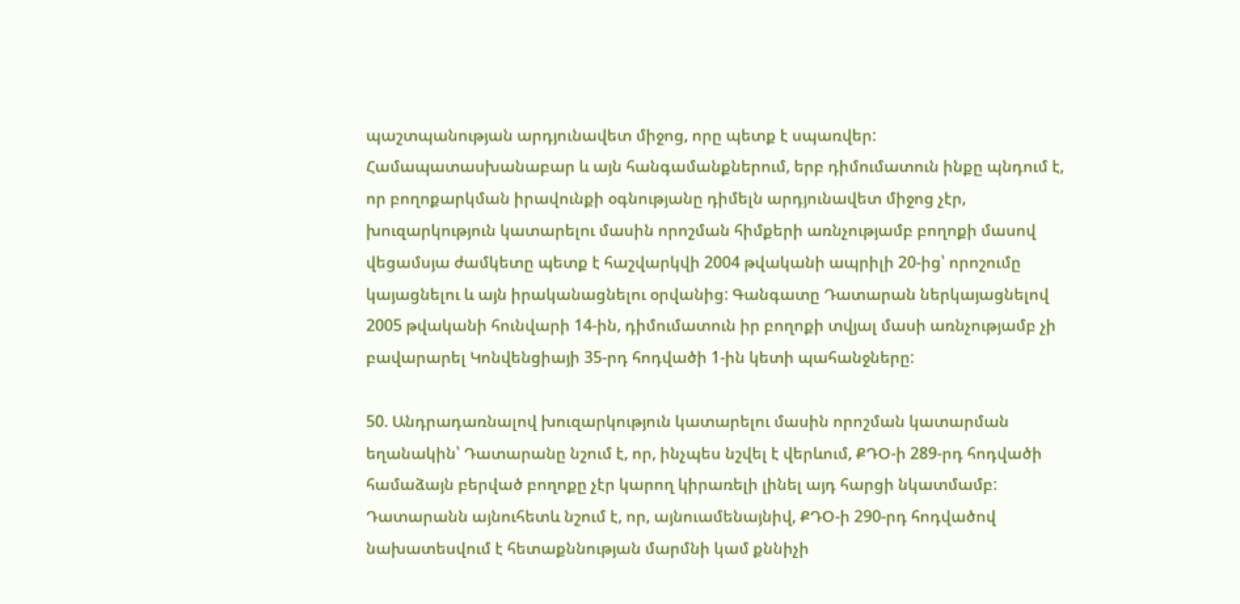պաշտպանության արդյունավետ միջոց, որը պետք է սպառվեր: Համապատասխանաբար և այն հանգամանքներում, երբ դիմումատուն ինքը պնդում է, որ բողոքարկման իրավունքի օգնությանը դիմելն արդյունավետ միջոց չէր, խուզարկություն կատարելու մասին որոշման հիմքերի առնչությամբ բողոքի մասով վեցամսյա ժամկետը պետք է հաշվարկվի 2004 թվականի ապրիլի 20-ից՝ որոշումը կայացնելու և այն իրականացնելու օրվանից: Գանգատը Դատարան ներկայացնելով 2005 թվականի հունվարի 14-ին, դիմումատուն իր բողոքի տվյալ մասի առնչությամբ չի բավարարել Կոնվենցիայի 35-րդ հոդվածի 1-ին կետի պահանջները:

50. Անդրադառնալով խուզարկություն կատարելու մասին որոշման կատարման եղանակին՝ Դատարանը նշում է, որ, ինչպես նշվել է վերևում, ՔԴՕ-ի 289-րդ հոդվածի համաձայն բերված բողոքը չէր կարող կիրառելի լինել այդ հարցի նկատմամբ: Դատարանն այնուհետև նշում է, որ, այնուամենայնիվ, ՔԴՕ-ի 290-րդ հոդվածով նախատեսվում է հետաքննության մարմնի կամ քննիչի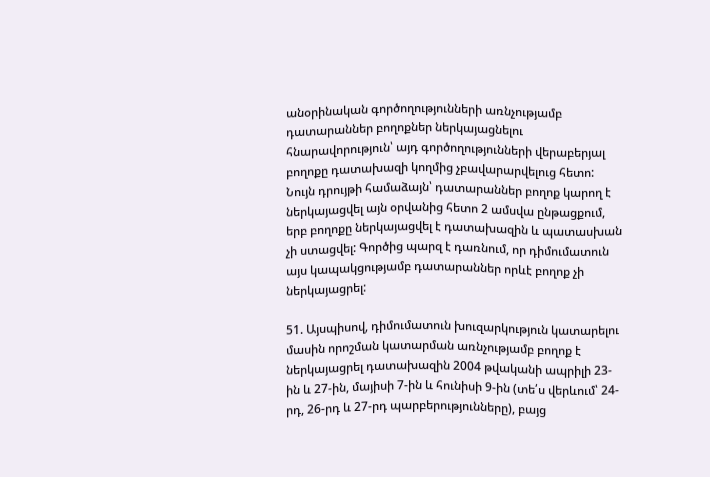անօրինական գործողությունների առնչությամբ դատարաններ բողոքներ ներկայացնելու հնարավորություն՝ այդ գործողությունների վերաբերյալ բողոքը դատախազի կողմից չբավարարվելուց հետո: Նույն դրույթի համաձայն՝ դատարաններ բողոք կարող է ներկայացվել այն օրվանից հետո 2 ամսվա ընթացքում, երբ բողոքը ներկայացվել է դատախազին և պատասխան չի ստացվել: Գործից պարզ է դառնում, որ դիմումատուն այս կապակցությամբ դատարաններ որևէ բողոք չի ներկայացրել:

51. Այսպիսով, դիմումատուն խուզարկություն կատարելու մասին որոշման կատարման առնչությամբ բողոք է ներկայացրել դատախազին 2004 թվականի ապրիլի 23-ին և 27-ին, մայիսի 7-ին և հունիսի 9-ին (տե՛ս վերևում՝ 24-րդ, 26-րդ և 27-րդ պարբերությունները), բայց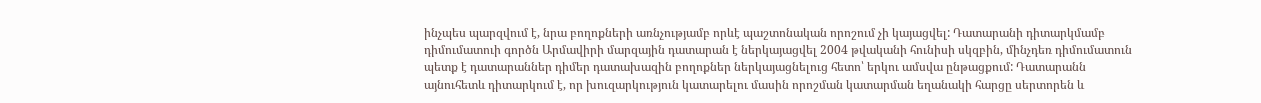ինչպես պարզվում է, նրա բողոքների առնչությամբ որևէ պաշտոնական որոշում չի կայացվել: Դատարանի դիտարկմամբ դիմումատուի գործն Արմավիրի մարզային դատարան է ներկայացվել 2004 թվականի հունիսի սկզբին, մինչդեռ դիմումատուն պետք է դատարաններ դիմեր դատախազին բողոքներ ներկայացնելուց հետո՝ երկու ամսվա ընթացքում: Դատարանն այնուհետև դիտարկում է, որ խուզարկություն կատարելու մասին որոշման կատարման եղանակի հարցը սերտորեն և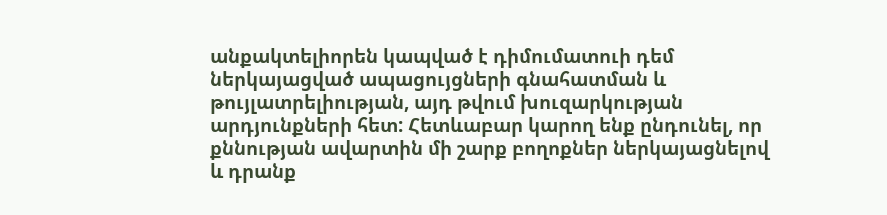անքակտելիորեն կապված է դիմումատուի դեմ ներկայացված ապացույցների գնահատման և թույլատրելիության, այդ թվում խուզարկության արդյունքների հետ: Հետևաբար կարող ենք ընդունել, որ քննության ավարտին մի շարք բողոքներ ներկայացնելով և դրանք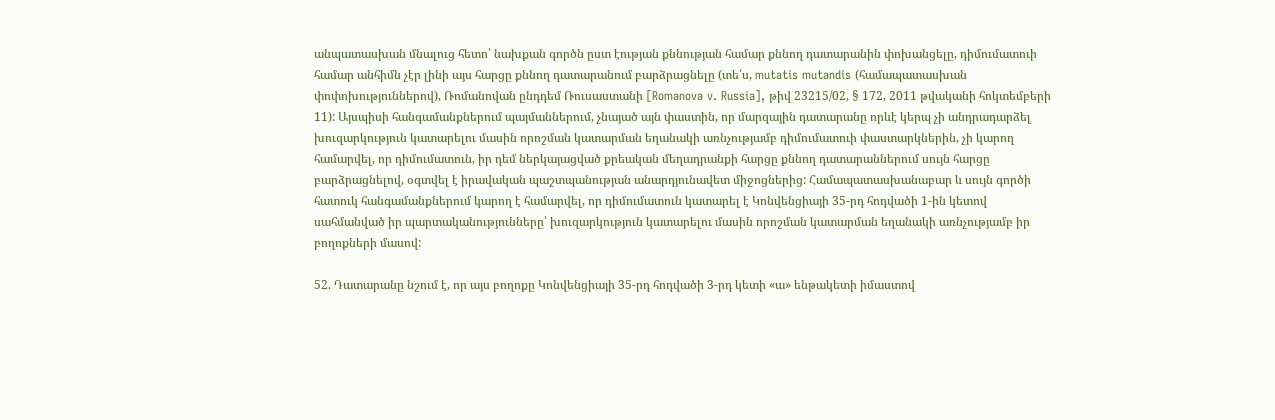անպատասխան մնալուց հետո՝ նախքան գործն ըստ էության քննության համար քննող դատարանին փոխանցելը, դիմումատուի համար անհիմն չէր լինի այս հարցը քննող դատարանում բարձրացնելը (տե՛ս, mutatis mutandis (համապատասխան փոփոխություններով), Ռոմանովան ընդդեմ Ռուսաստանի [Romanova v. Russia], թիվ 23215/02, § 172, 2011 թվականի հոկտեմբերի 11): Այսպիսի հանգամանքներում պայմաններում, չնայած այն փաստին, որ մարզային դատարանը որևէ կերպ չի անդրադարձել խուզարկություն կատարելու մասին որոշման կատարման եղանակի առնչությամբ դիմումատուի փաստարկներին, չի կարող համարվել, որ դիմումատուն, իր դեմ ներկայացված քրեական մեղադրանքի հարցը քննող դատարաններում սույն հարցը բարձրացնելով, օգտվել է իրավական պաշտպանության անարդյունավետ միջոցներից: Համապատասխանաբար և սույն գործի հատուկ հանգամանքներում կարող է համարվել, որ դիմումատուն կատարել է Կոնվենցիայի 35-րդ հոդվածի 1-ին կետով սահմանված իր պարտականությունները՝ խուզարկություն կատարելու մասին որոշման կատարման եղանակի առնչությամբ իր բողոքների մասով:

52. Դատարանը նշում է, որ այս բողոքը Կոնվենցիայի 35-րդ հոդվածի 3-րդ կետի «ա» ենթակետի իմաստով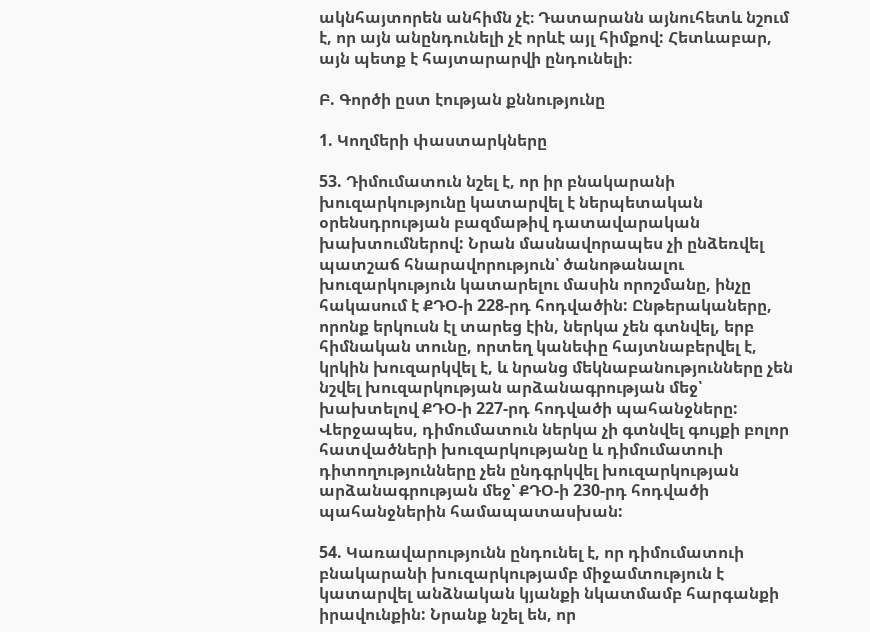ակնհայտորեն անհիմն չէ։ Դատարանն այնուհետև նշում է, որ այն անընդունելի չէ որևէ այլ հիմքով: Հետևաբար, այն պետք է հայտարարվի ընդունելի։

Բ. Գործի ըստ էության քննությունը

1. Կողմերի փաստարկները

53. Դիմումատուն նշել է, որ իր բնակարանի խուզարկությունը կատարվել է ներպետական օրենսդրության բազմաթիվ դատավարական խախտումներով: Նրան մասնավորապես չի ընձեռվել պատշաճ հնարավորություն՝ ծանոթանալու խուզարկություն կատարելու մասին որոշմանը, ինչը հակասում է ՔԴՕ-ի 228-րդ հոդվածին: Ընթերակաները, որոնք երկուսն էլ տարեց էին, ներկա չեն գտնվել, երբ հիմնական տունը, որտեղ կանեփը հայտնաբերվել է, կրկին խուզարկվել է, և նրանց մեկնաբանությունները չեն նշվել խուզարկության արձանագրության մեջ՝ խախտելով ՔԴՕ-ի 227-րդ հոդվածի պահանջները: Վերջապես, դիմումատուն ներկա չի գտնվել գույքի բոլոր հատվածների խուզարկությանը և դիմումատուի դիտողությունները չեն ընդգրկվել խուզարկության արձանագրության մեջ՝ ՔԴՕ-ի 230-րդ հոդվածի պահանջներին համապատասխան:

54. Կառավարությունն ընդունել է, որ դիմումատուի բնակարանի խուզարկությամբ միջամտություն է կատարվել անձնական կյանքի նկատմամբ հարգանքի իրավունքին: Նրանք նշել են, որ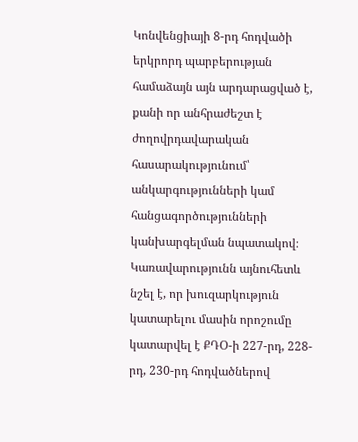Կոնվենցիայի 8-րդ հոդվածի երկրորդ պարբերության համաձայն այն արդարացված է, քանի որ անհրաժեշտ է ժողովրդավարական հասարակությունում՝ անկարգությունների կամ հանցագործությունների կանխարգելման նպատակով։ Կառավարությունն այնուհետև նշել է, որ խուզարկություն կատարելու մասին որոշումը կատարվել է ՔԴՕ-ի 227-րդ, 228-րդ, 230-րդ հոդվածներով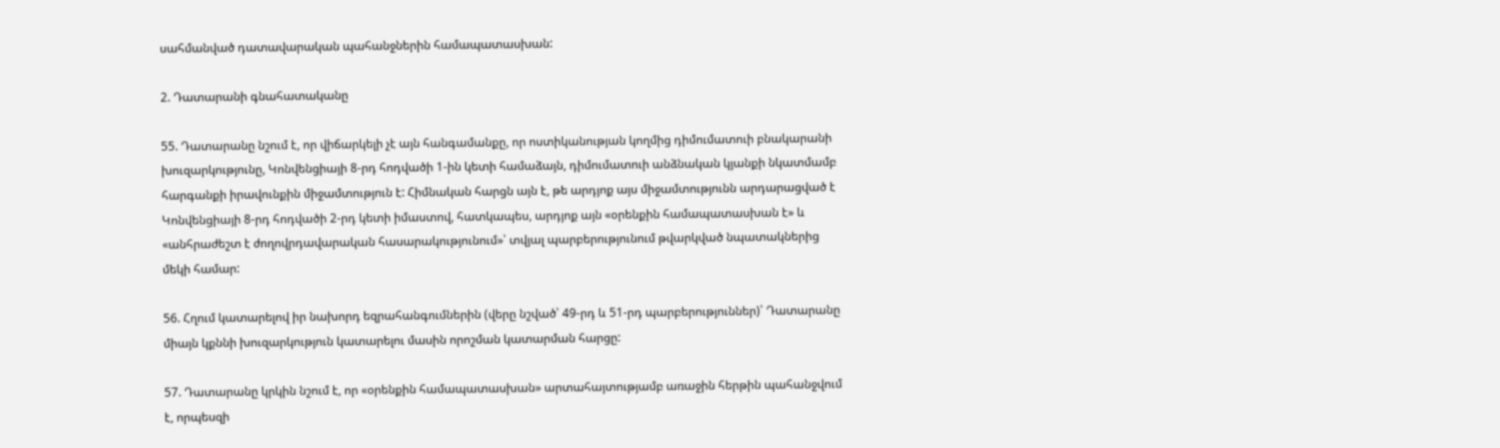սահմանված դատավարական պահանջներին համապատասխան:

2. Դատարանի գնահատականը

55. Դատարանը նշում է, որ վիճարկելի չէ այն հանգամանքը, որ ոստիկանության կողմից դիմումատուի բնակարանի խուզարկությունը, Կոնվենցիայի 8-րդ հոդվածի 1-ին կետի համաձայն, դիմումատուի անձնական կյանքի նկատմամբ հարգանքի իրավունքին միջամտություն է: Հիմնական հարցն այն է, թե արդյոք այս միջամտությունն արդարացված է Կոնվենցիայի 8-րդ հոդվածի 2-րդ կետի իմաստով, հատկապես, արդյոք այն «օրենքին համապատասխան է» և «անհրաժեշտ է ժողովրդավարական հասարակությունում»՝ տվյալ պարբերությունում թվարկված նպատակներից մեկի համար:

56. Հղում կատարելով իր նախորդ եզրահանգումներին (վերը նշված՝ 49-րդ և 51-րդ պարբերություններ)՝ Դատարանը միայն կքննի խուզարկություն կատարելու մասին որոշման կատարման հարցը:

57. Դատարանը կրկին նշում է, որ «օրենքին համապատասխան» արտահայտությամբ առաջին հերթին պահանջվում է, որպեսզի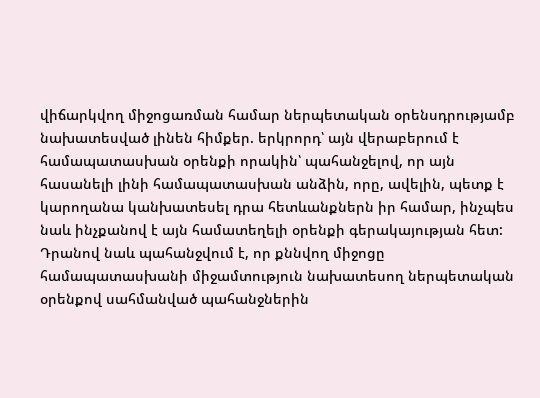վիճարկվող միջոցառման համար ներպետական օրենսդրությամբ նախատեսված լինեն հիմքեր. երկրորդ՝ այն վերաբերում է համապատասխան օրենքի որակին՝ պահանջելով, որ այն հասանելի լինի համապատասխան անձին, որը, ավելին, պետք է կարողանա կանխատեսել դրա հետևանքներն իր համար, ինչպես նաև ինչքանով է այն համատեղելի օրենքի գերակայության հետ: Դրանով նաև պահանջվում է, որ քննվող միջոցը համապատասխանի միջամտություն նախատեսող ներպետական օրենքով սահմանված պահանջներին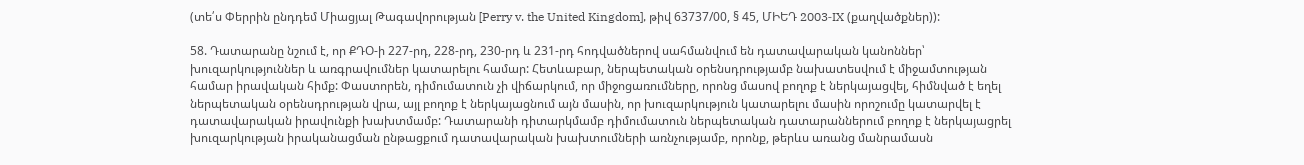(տե՛ս Փերրին ընդդեմ Միացյալ Թագավորության [Perry v. the United Kingdom], թիվ 63737/00, § 45, ՄԻԵԴ 2003‑IX (քաղվածքներ)):

58. Դատարանը նշում է, որ ՔԴՕ-ի 227-րդ, 228-րդ, 230-րդ և 231-րդ հոդվածներով սահմանվում են դատավարական կանոններ՝ խուզարկություններ և առգրավումներ կատարելու համար: Հետևաբար, ներպետական օրենսդրությամբ նախատեսվում է միջամտության համար իրավական հիմք: Փաստորեն, դիմումատուն չի վիճարկում, որ միջոցառումները, որոնց մասով բողոք է ներկայացվել, հիմնված է եղել ներպետական օրենսդրության վրա, այլ բողոք է ներկայացնում այն մասին, որ խուզարկություն կատարելու մասին որոշումը կատարվել է դատավարական իրավունքի խախտմամբ: Դատարանի դիտարկմամբ դիմումատուն ներպետական դատարաններում բողոք է ներկայացրել խուզարկության իրականացման ընթացքում դատավարական խախտումների առնչությամբ, որոնք, թերևս առանց մանրամասն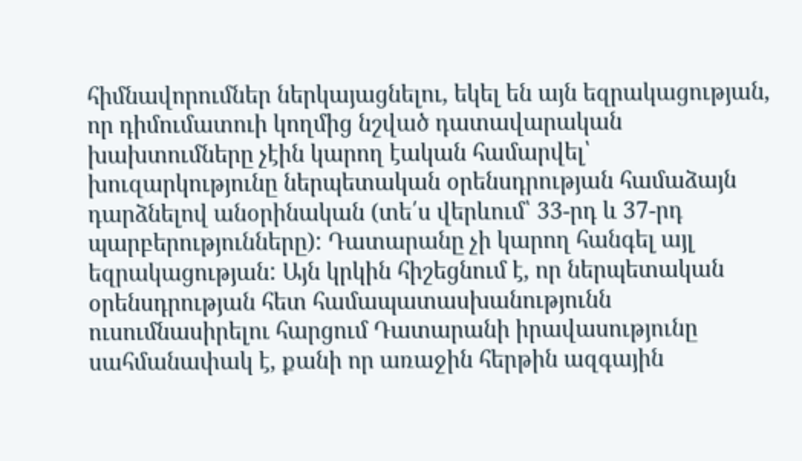հիմնավորումներ ներկայացնելու, եկել են այն եզրակացության, որ դիմումատուի կողմից նշված դատավարական խախտումները չէին կարող էական համարվել՝ խուզարկությունը ներպետական օրենսդրության համաձայն դարձնելով անօրինական (տե՛ս վերևում՝ 33-րդ և 37-րդ պարբերությունները): Դատարանը չի կարող հանգել այլ եզրակացության: Այն կրկին հիշեցնում է, որ ներպետական օրենսդրության հետ համապատասխանությունն ուսումնասիրելու հարցում Դատարանի իրավասությունը սահմանափակ է, քանի որ առաջին հերթին ազգային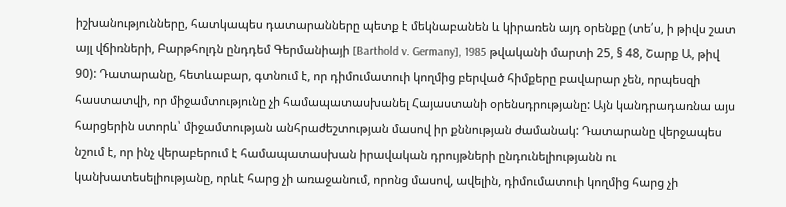իշխանությունները, հատկապես դատարանները պետք է մեկնաբանեն և կիրառեն այդ օրենքը (տե՛ս, ի թիվս շատ այլ վճիռների, Բարթհոլդն ընդդեմ Գերմանիայի [Barthold v. Germany], 1985 թվականի մարտի 25, § 48, Շարք Ա, թիվ 90): Դատարանը, հետևաբար, գտնում է, որ դիմումատուի կողմից բերված հիմքերը բավարար չեն, որպեսզի հաստատվի, որ միջամտությունը չի համապատասխանել Հայաստանի օրենսդրությանը: Այն կանդրադառնա այս հարցերին ստորև՝ միջամտության անհրաժեշտության մասով իր քննության ժամանակ: Դատարանը վերջապես նշում է, որ ինչ վերաբերում է համապատասխան իրավական դրույթների ընդունելիությանն ու կանխատեսելիությանը, որևէ հարց չի առաջանում, որոնց մասով, ավելին, դիմումատուի կողմից հարց չի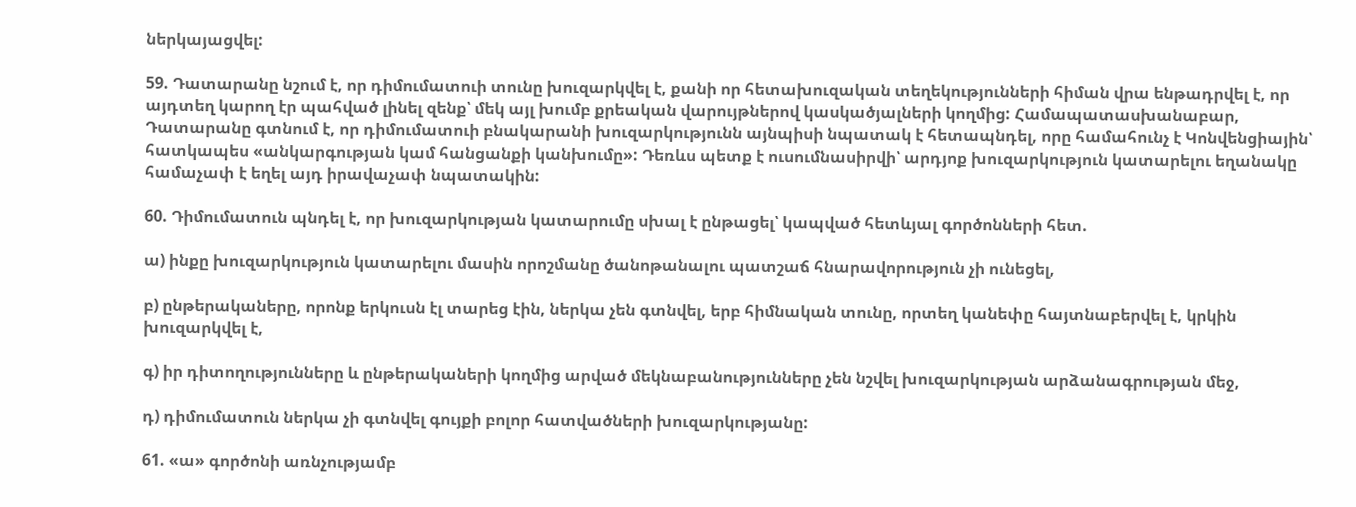ներկայացվել:

59. Դատարանը նշում է, որ դիմումատուի տունը խուզարկվել է, քանի որ հետախուզական տեղեկությունների հիման վրա ենթադրվել է, որ այդտեղ կարող էր պահված լինել զենք՝ մեկ այլ խումբ քրեական վարույթներով կասկածյալների կողմից: Համապատասխանաբար, Դատարանը գտնում է, որ դիմումատուի բնակարանի խուզարկությունն այնպիսի նպատակ է հետապնդել, որը համահունչ է Կոնվենցիային՝ հատկապես «անկարգության կամ հանցանքի կանխումը»: Դեռևս պետք է ուսումնասիրվի՝ արդյոք խուզարկություն կատարելու եղանակը համաչափ է եղել այդ իրավաչափ նպատակին:

60. Դիմումատուն պնդել է, որ խուզարկության կատարումը սխալ է ընթացել՝ կապված հետևյալ գործոնների հետ.

ա) ինքը խուզարկություն կատարելու մասին որոշմանը ծանոթանալու պատշաճ հնարավորություն չի ունեցել,

բ) ընթերակաները, որոնք երկուսն էլ տարեց էին, ներկա չեն գտնվել, երբ հիմնական տունը, որտեղ կանեփը հայտնաբերվել է, կրկին խուզարկվել է,

գ) իր դիտողությունները և ընթերակաների կողմից արված մեկնաբանությունները չեն նշվել խուզարկության արձանագրության մեջ,

դ) դիմումատուն ներկա չի գտնվել գույքի բոլոր հատվածների խուզարկությանը:

61. «ա» գործոնի առնչությամբ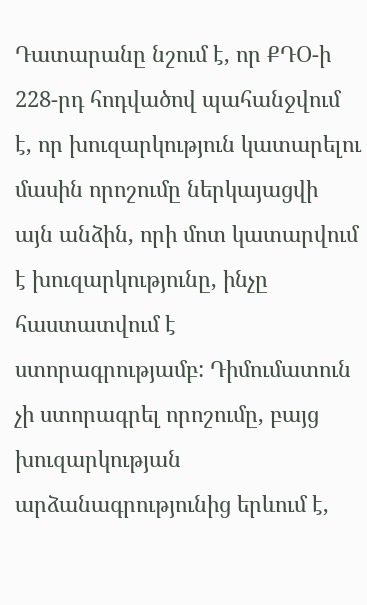Դատարանը նշում է, որ ՔԴՕ-ի 228-րդ հոդվածով պահանջվում է, որ խուզարկություն կատարելու մասին որոշումը ներկայացվի այն անձին, որի մոտ կատարվում է խուզարկությունը, ինչը հաստատվում է ստորագրությամբ: Դիմումատուն չի ստորագրել որոշումը, բայց խուզարկության արձանագրությունից երևում է,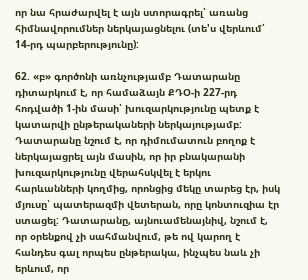որ նա հրաժարվել է այն ստորագրել՝ առանց հիմնավորումներ ներկայացնելու (տե'ս վերևում՝ 14-րդ պարբերությունը):

62. «բ» գործոնի առնչությամբ Դատարանը դիտարկում է, որ համաձայն ՔԴՕ-ի 227-րդ հոդվածի 1-ին մասի՝ խուզարկությունը պետք է կատարվի ընթերակաների ներկայությամբ: Դատարանը նշում է, որ դիմումատուն բողոք է ներկայացրել այն մասին, որ իր բնակարանի խուզարկությունը վերահսկվել է երկու հարևանների կողմից, որոնցից մեկը տարեց էր, իսկ մյուսը՝ պատերազմի վետերան, որը կոնտուզիա էր ստացել: Դատարանը, այնուամենայնիվ, նշում է, որ օրենքով չի սահմանվում, թե ով կարող է հանդես գալ որպես ընթերակա, ինչպես նաև չի երևում, որ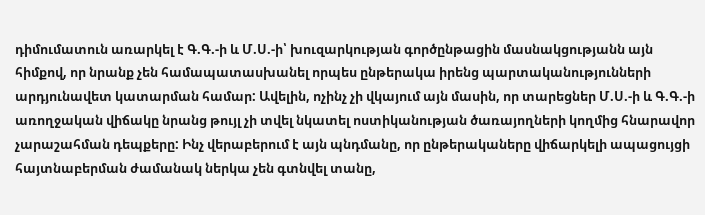դիմումատուն առարկել է Գ.Գ.-ի և Մ.Ս.-ի՝ խուզարկության գործընթացին մասնակցությանն այն հիմքով, որ նրանք չեն համապատասխանել որպես ընթերակա իրենց պարտականությունների արդյունավետ կատարման համար: Ավելին, ոչինչ չի վկայում այն մասին, որ տարեցներ Մ.Ս.-ի և Գ.Գ.-ի առողջական վիճակը նրանց թույլ չի տվել նկատել ոստիկանության ծառայողների կողմից հնարավոր չարաշահման դեպքերը: Ինչ վերաբերում է այն պնդմանը, որ ընթերակաները վիճարկելի ապացույցի հայտնաբերման ժամանակ ներկա չեն գտնվել տանը,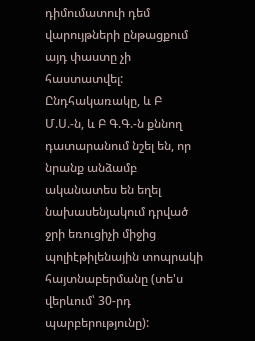դիմումատուի դեմ վարույթների ընթացքում այդ փաստը չի հաստատվել: Ընդհակառակը, և Բ Մ.Ս.-ն, և Բ Գ.Գ.-ն քննող դատարանում նշել են, որ նրանք անձամբ ականատես են եղել նախասենյակում դրված ջրի եռուցիչի միջից պոլիէթիլենային տոպրակի հայտնաբերմանը (տե'ս վերևում՝ 30-րդ պարբերությունը):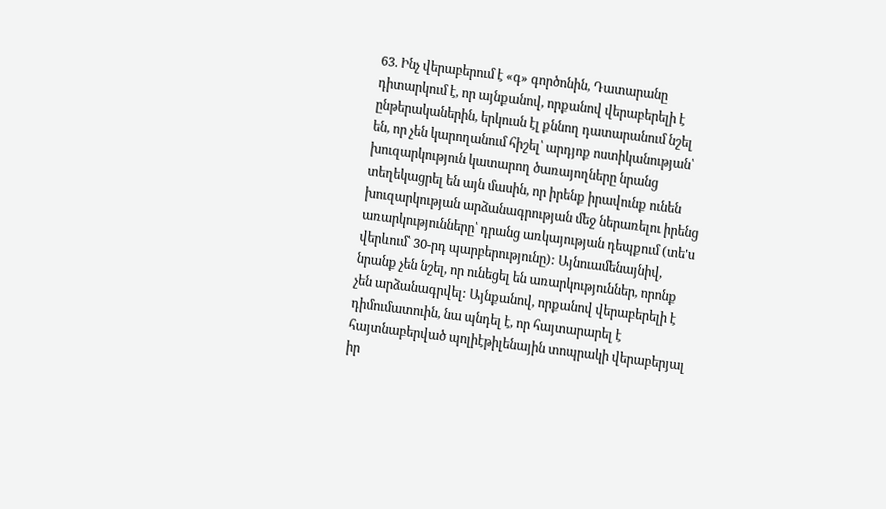63. Ինչ վերաբերում է «գ» գործոնին, Դատարանը դիտարկում է, որ այնքանով, որքանով վերաբերելի է ընթերականերին, երկուսն էլ քննող դատարանում նշել են, որ չեն կարողանում հիշել՝ արդյոք ոստիկանության՝ խուզարկություն կատարող ծառայողները նրանց տեղեկացրել են այն մասին, որ իրենք իրավունք ունեն խուզարկության արձանագրության մեջ ներառելու իրենց առարկությունները՝ դրանց առկայության դեպքում (տե'ս վերևում՝ 30-րդ պարբերությունը): Այնուամենայնիվ, նրանք չեն նշել, որ ունեցել են առարկություններ, որոնք չեն արձանագրվել: Այնքանով, որքանով վերաբերելի է դիմումատուին, նա պնդել է, որ հայտարարել է հայտնաբերված պոլիէթիլենային տոպրակի վերաբերյալ իր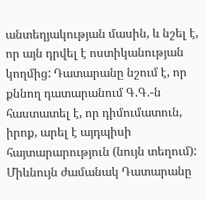անտեղյակության մասին, և նշել է, որ այն դրվել է ոստիկանության կողմից: Դատարանը նշում է, որ քննող դատարանում Գ.Գ.-ն հաստատել է, որ դիմումատուն, իրոք, արել է այդպիսի հայտարարություն (նույն տեղում): Միևնույն ժամանակ Դատարանը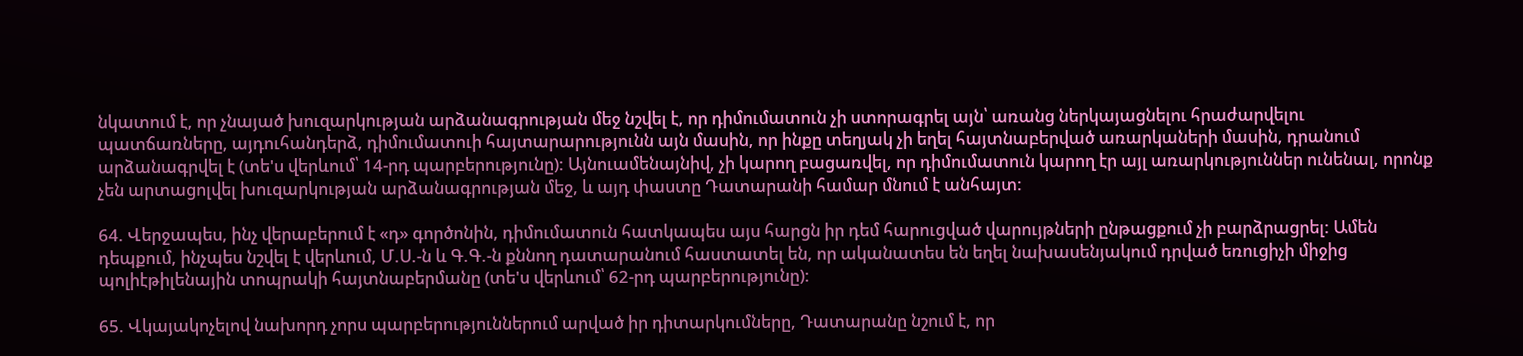նկատում է, որ չնայած խուզարկության արձանագրության մեջ նշվել է, որ դիմումատուն չի ստորագրել այն՝ առանց ներկայացնելու հրաժարվելու պատճառները, այդուհանդերձ, դիմումատուի հայտարարությունն այն մասին, որ ինքը տեղյակ չի եղել հայտնաբերված առարկաների մասին, դրանում արձանագրվել է (տե'ս վերևում՝ 14-րդ պարբերությունը): Այնուամենայնիվ, չի կարող բացառվել, որ դիմումատուն կարող էր այլ առարկություններ ունենալ, որոնք չեն արտացոլվել խուզարկության արձանագրության մեջ, և այդ փաստը Դատարանի համար մնում է անհայտ:

64. Վերջապես, ինչ վերաբերում է «դ» գործոնին, դիմումատուն հատկապես այս հարցն իր դեմ հարուցված վարույթների ընթացքում չի բարձրացրել: Ամեն դեպքում, ինչպես նշվել է վերևում, Մ.Ս.-ն և Գ.Գ.-ն քննող դատարանում հաստատել են, որ ականատես են եղել նախասենյակում դրված եռուցիչի միջից պոլիէթիլենային տոպրակի հայտնաբերմանը (տե'ս վերևում՝ 62-րդ պարբերությունը):

65. Վկայակոչելով նախորդ չորս պարբերություններում արված իր դիտարկումները, Դատարանը նշում է, որ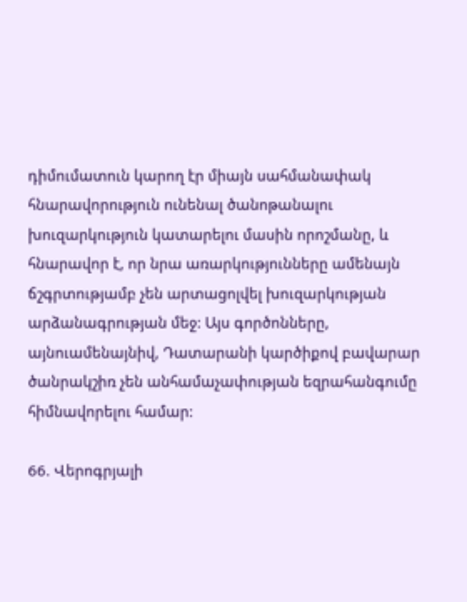դիմումատուն կարող էր միայն սահմանափակ հնարավորություն ունենալ ծանոթանալու խուզարկություն կատարելու մասին որոշմանը, և հնարավոր է, որ նրա առարկությունները ամենայն ճշգրտությամբ չեն արտացոլվել խուզարկության արձանագրության մեջ: Այս գործոնները, այնուամենայնիվ, Դատարանի կարծիքով բավարար ծանրակշիռ չեն անհամաչափության եզրահանգումը հիմնավորելու համար:

66. Վերոգրյալի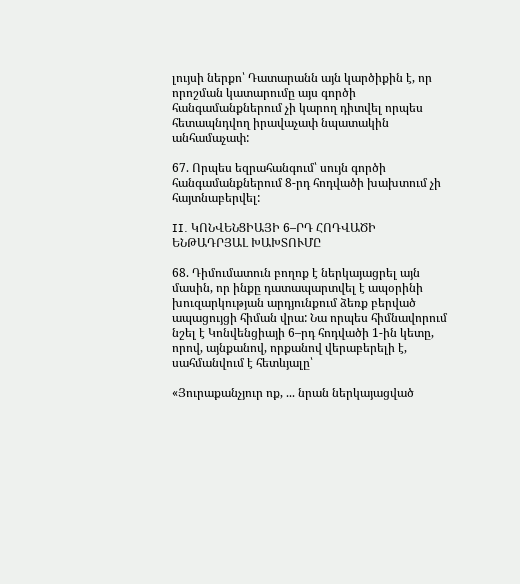լույսի ներքո՝ Դատարանն այն կարծիքին է, որ որոշման կատարումը այս գործի հանգամանքներում չի կարող դիտվել որպես հետապնդվող իրավաչափ նպատակին անհամաչափ:

67. Որպես եզրահանգում՝ սույն գործի հանգամանքներում 8-րդ հոդվածի խախտում չի հայտնաբերվել:

II. ԿՈՆՎԵՆՑԻԱՅԻ 6–ՐԴ ՀՈԴՎԱԾԻ ԵՆԹԱԴՐՅԱԼ ԽԱԽՏՈՒՄԸ

68. Դիմումատուն բողոք է ներկայացրել այն մասին, որ ինքը դատապարտվել է ապօրինի խուզարկության արդյունքում ձեռք բերված ապացույցի հիման վրա: Նա որպես հիմնավորում նշել է Կոնվենցիայի 6–րդ հոդվածի 1-ին կետը, որով, այնքանով, որքանով վերաբերելի է, սահմանվում է հետևյալը՝

«Յուրաքանչյուր ոք, ... նրան ներկայացված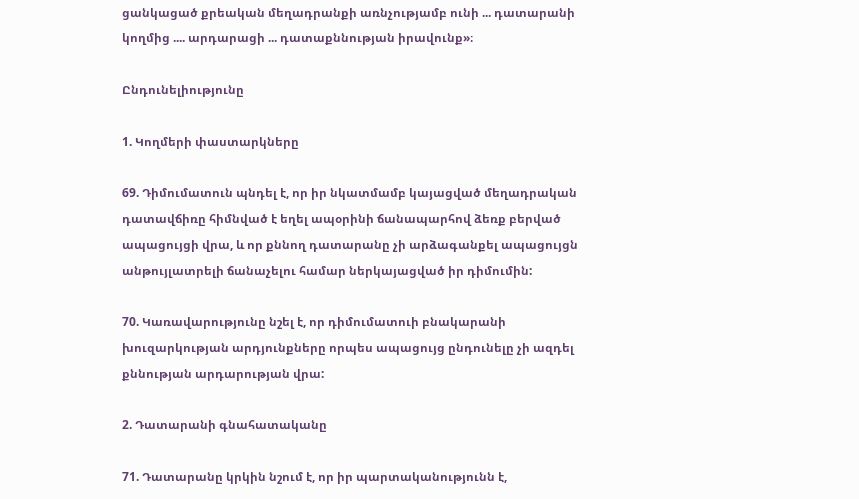ցանկացած քրեական մեղադրանքի առնչությամբ ունի ... դատարանի կողմից .... արդարացի ... դատաքննության իրավունք»։

Ընդունելիությունը

1. Կողմերի փաստարկները

69. Դիմումատուն պնդել է, որ իր նկատմամբ կայացված մեղադրական դատավճիռը հիմնված է եղել ապօրինի ճանապարհով ձեռք բերված ապացույցի վրա, և որ քննող դատարանը չի արձագանքել ապացույցն անթույլատրելի ճանաչելու համար ներկայացված իր դիմումին:

70. Կառավարությունը նշել է, որ դիմումատուի բնակարանի խուզարկության արդյունքները որպես ապացույց ընդունելը չի ազդել քննության արդարության վրա:

2. Դատարանի գնահատականը

71. Դատարանը կրկին նշում է, որ իր պարտականությունն է,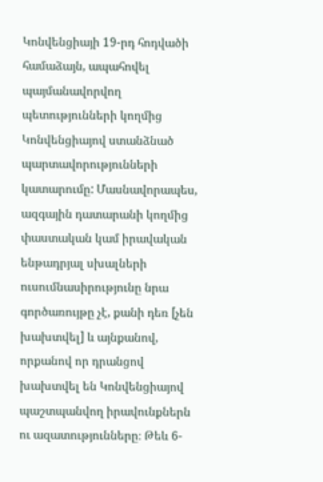Կոնվենցիայի 19-րդ հոդվածի համաձայն, ապահովել պայմանավորվող պետությունների կողմից Կոնվենցիայով ստանձնած պարտավորությունների կատարումը: Մասնավորապես, ազգային դատարանի կողմից փաստական կամ իրավական ենթադրյալ սխալների ուսումնասիրությունը նրա գործառույթը չէ, քանի դեռ [չեն խախտվել] և այնքանով, որքանով որ դրանցով խախտվել են Կոնվենցիայով պաշտպանվող իրավունքներն ու ազատությունները։ Թեև 6-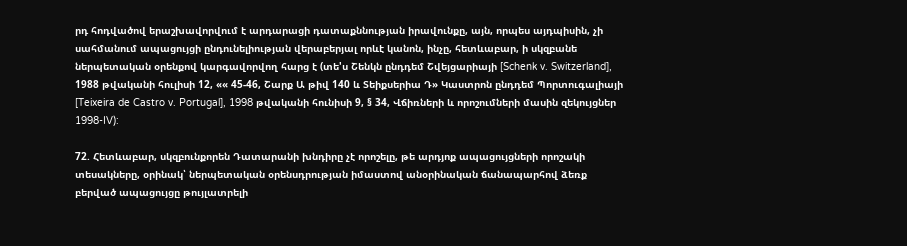րդ հոդվածով երաշխավորվում է արդարացի դատաքննության իրավունքը, այն, որպես այդպիսին, չի սահմանում ապացույցի ընդունելիության վերաբերյալ որևէ կանոն, ինչը, հետևաբար, ի սկզբանե ներպետական օրենքով կարգավորվող հարց է (տե'ս Շենկն ընդդեմ Շվեյցարիայի [Schenk v. Switzerland], 1988 թվականի հուլիսի 12, «« 45-46, Շարք Ա թիվ 140 և Տեիքսերիա Դ» Կաստրոն ընդդեմ Պորտուգալիայի [Teixeira de Castro v. Portugal], 1998 թվականի հունիսի 9, § 34, Վճիռների և որոշումների մասին զեկույցներ 1998-IV):

72. Հետևաբար, սկզբունքորեն Դատարանի խնդիրը չէ որոշելը, թե արդյոք ապացույցների որոշակի տեսակները, օրինակ՝ ներպետական օրենսդրության իմաստով անօրինական ճանապարհով ձեռք բերված ապացույցը թույլատրելի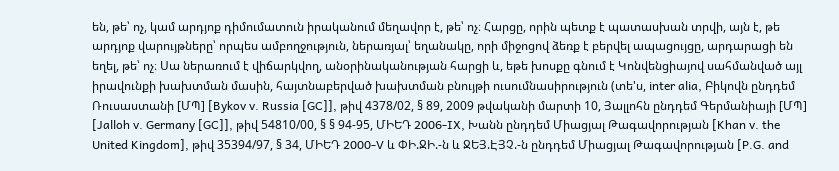են, թե՝ ոչ, կամ արդյոք դիմումատուն իրականում մեղավոր է, թե՝ ոչ։ Հարցը, որին պետք է պատասխան տրվի, այն է, թե արդյոք վարույթները՝ որպես ամբողջություն, ներառյալ՝ եղանակը, որի միջոցով ձեռք է բերվել ապացույցը, արդարացի են եղել, թե՝ ոչ։ Սա ներառում է վիճարկվող, անօրինականության հարցի և, եթե խոսքը գնում է Կոնվենցիայով սահմանված այլ իրավունքի խախտման մասին, հայտնաբերված խախտման բնույթի ուսումնասիրություն (տե'ս, inter alia, Բիկովն ընդդեմ Ռուսաստանի [ՄՊ] [Bykov v. Russia [GC]], թիվ 4378/02, § 89, 2009 թվականի մարտի 10, Յալլոհն ընդդեմ Գերմանիայի [ՄՊ] [Jalloh v. Germany [GC]], թիվ 54810/00, § § 94-95, ՄԻԵԴ 2006-IX, Խանն ընդդեմ Միացյալ Թագավորության [Khan v. the United Kingdom], թիվ 35394/97, § 34, ՄԻԵԴ 2000-V և ՓԻ.ՋԻ.-ն և ՋԵՅ.ԷՅՉ.-ն ընդդեմ Միացյալ Թագավորության [P.G. and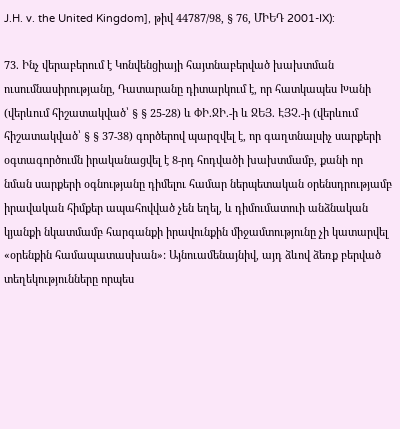J.H. v. the United Kingdom], թիվ 44787/98, § 76, ՄԻԵԴ 2001-IX):

73. Ինչ վերաբերում է Կոնվենցիայի հայտնաբերված խախտման ուսումնասիրությանը, Դատարանը դիտարկում է, որ հատկապես Խանի (վերևում հիշատակված՝ § § 25-28) և ՓԻ.ՋԻ.-ի և ՋԵՅ. ԷՅՉ.-ի (վերևում հիշատակված՝ § § 37-38) գործերով պարզվել է, որ գաղտնալսիչ սարքերի օգտագործումն իրականացվել է 8-րդ հոդվածի խախտմամբ, քանի որ նման սարքերի օգնությանը դիմելու համար ներպետական օրենսդրությամբ իրավական հիմքեր ապահովված չեն եղել, և դիմումատուի անձնական կյանքի նկատմամբ հարգանքի իրավունքին միջամտությունը չի կատարվել «օրենքին համապատասխան»: Այնուամենայնիվ, այդ ձևով ձեռք բերված տեղեկությունները որպես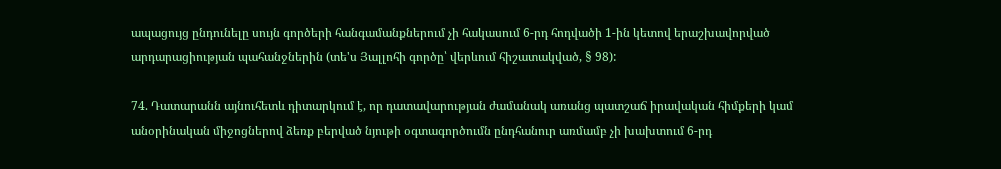ապացույց ընդունելը սույն գործերի հանգամանքներում չի հակասում 6-րդ հոդվածի 1-ին կետով երաշխավորված արդարացիության պահանջներին (տե'ս Յալլոհի գործը՝ վերևում հիշատակված, § 98):

74. Դատարանն այնուհետև դիտարկում է, որ դատավարության ժամանակ առանց պատշաճ իրավական հիմքերի կամ անօրինական միջոցներով ձեռք բերված նյութի օգտագործումն ընդհանուր առմամբ չի խախտում 6-րդ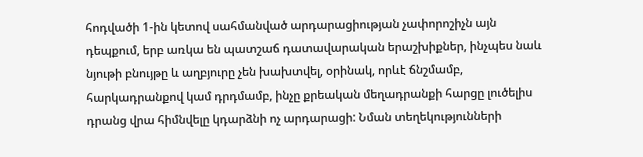հոդվածի 1-ին կետով սահմանված արդարացիության չափորոշիչն այն դեպքում, երբ առկա են պատշաճ դատավարական երաշխիքներ, ինչպես նաև նյութի բնույթը և աղբյուրը չեն խախտվել, օրինակ, որևէ ճնշմամբ, հարկադրանքով կամ դրդմամբ, ինչը քրեական մեղադրանքի հարցը լուծելիս դրանց վրա հիմնվելը կդարձնի ոչ արդարացի: Նման տեղեկությունների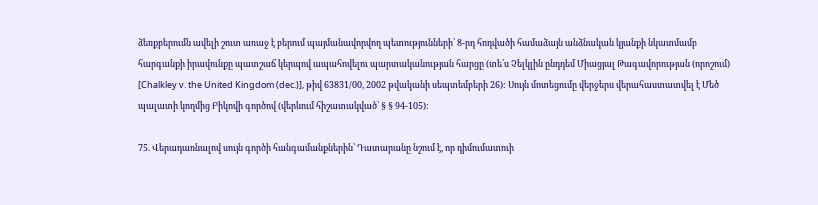ձեռքբերումն ավելի շուտ առաջ է բերում պայմանավորվող պետությունների՝ 8-րդ հոդվածի համաձայն անձնական կյանքի նկատմամբ հարգանքի իրավունքը պատշաճ կերպով ապահովելու պարտականության հարցը (տե՛ս Չելկլին ընդդեմ Միացյալ Թագավորության (որոշում) [Chalkley v. the United Kingdom (dec.)], թիվ 63831/00, 2002 թվականի սեպտեմբերի 26): Սույն մոտեցումը վերջերս վերահաստատվել է Մեծ պալատի կողմից Բիկովի գործով (վերևում հիշատակված՝ § § 94-105):

75. Վերադառնալով սույն գործի հանգամանքներին՝ Դատարանը նշում է, որ դիմումատուի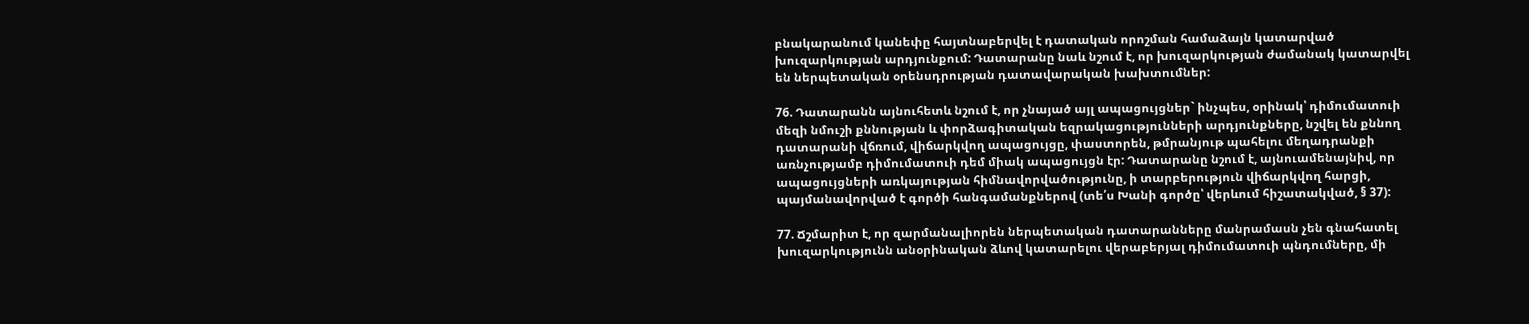բնակարանում կանեփը հայտնաբերվել է դատական որոշման համաձայն կատարված խուզարկության արդյունքում: Դատարանը նաև նշում է, որ խուզարկության ժամանակ կատարվել են ներպետական օրենսդրության դատավարական խախտումներ:

76. Դատարանն այնուհետև նշում է, որ չնայած այլ ապացույցներ` ինչպես, օրինակ՝ դիմումատուի մեզի նմուշի քննության և փորձագիտական եզրակացությունների արդյունքները, նշվել են քննող դատարանի վճռում, վիճարկվող ապացույցը, փաստորեն, թմրանյութ պահելու մեղադրանքի առնչությամբ դիմումատուի դեմ միակ ապացույցն էր: Դատարանը նշում է, այնուամենայնիվ, որ ապացույցների առկայության հիմնավորվածությունը, ի տարբերություն վիճարկվող հարցի, պայմանավորված է գործի հանգամանքներով (տե՛ս Խանի գործը՝ վերևում հիշատակված, § 37):

77. Ճշմարիտ է, որ զարմանալիորեն ներպետական դատարանները մանրամասն չեն գնահատել խուզարկությունն անօրինական ձևով կատարելու վերաբերյալ դիմումատուի պնդումները, մի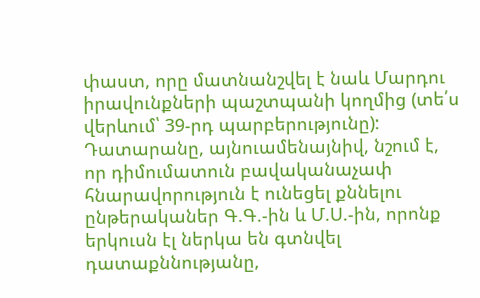փաստ, որը մատնանշվել է նաև Մարդու իրավունքների պաշտպանի կողմից (տե՛ս վերևում՝ 39-րդ պարբերությունը): Դատարանը, այնուամենայնիվ, նշում է, որ դիմումատուն բավականաչափ հնարավորություն է ունեցել քննելու ընթերականեր Գ.Գ.-ին և Մ.Ս.-ին, որոնք երկուսն էլ ներկա են գտնվել դատաքննությանը,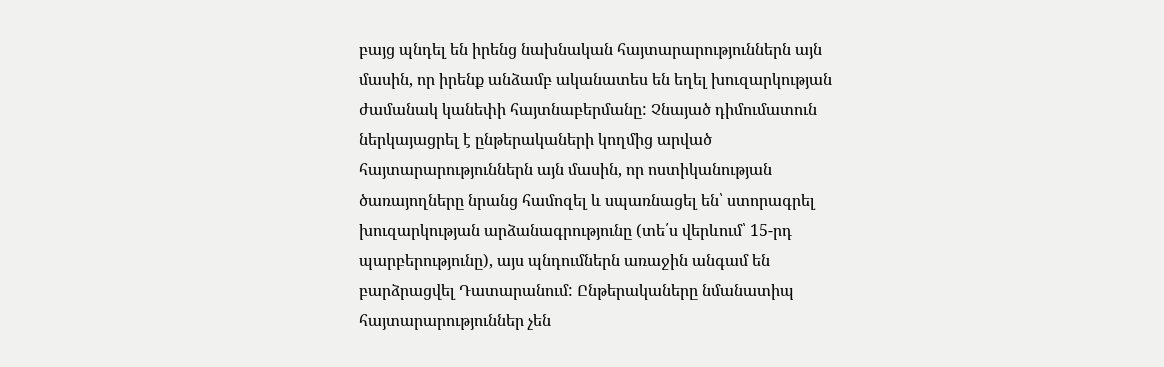բայց պնդել են իրենց նախնական հայտարարություններն այն մասին, որ իրենք անձամբ ականատես են եղել խուզարկության ժամանակ կանեփի հայտնաբերմանը: Չնայած դիմումատուն ներկայացրել է ընթերակաների կողմից արված հայտարարություններն այն մասին, որ ոստիկանության ծառայողները նրանց համոզել և սպառնացել են՝ ստորագրել խուզարկության արձանագրությունը (տե՛ս վերևում՝ 15-րդ պարբերությունը), այս պնդումներն առաջին անգամ են բարձրացվել Դատարանում: Ընթերակաները նմանատիպ հայտարարություններ չեն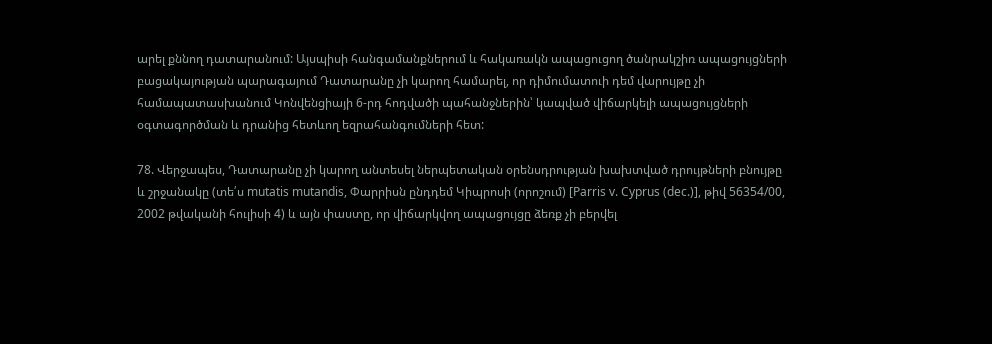արել քննող դատարանում: Այսպիսի հանգամանքներում և հակառակն ապացուցող ծանրակշիռ ապացույցների բացակայության պարագայում Դատարանը չի կարող համարել, որ դիմումատուի դեմ վարույթը չի համապատասխանում Կոնվենցիայի 6-րդ հոդվածի պահանջներին՝ կապված վիճարկելի ապացույցների օգտագործման և դրանից հետևող եզրահանգումների հետ:

78. Վերջապես, Դատարանը չի կարող անտեսել ներպետական օրենսդրության խախտված դրույթների բնույթը և շրջանակը (տե՛ս mutatis mutandis, Փարրիսն ընդդեմ Կիպրոսի (որոշում) [Parris v. Cyprus (dec.)], թիվ 56354/00, 2002 թվականի հուլիսի 4) և այն փաստը, որ վիճարկվող ապացույցը ձեռք չի բերվել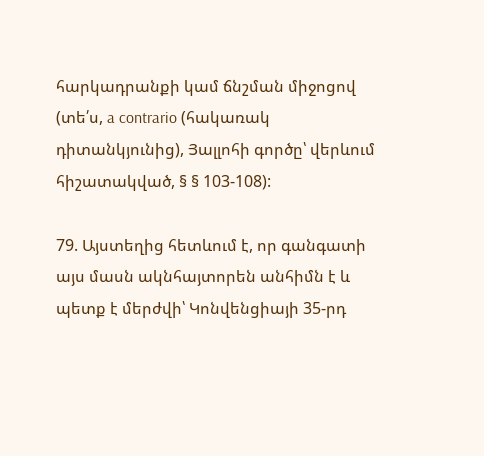հարկադրանքի կամ ճնշման միջոցով (տե՛ս, a contrario (հակառակ դիտանկյունից), Յալլոհի գործը՝ վերևում հիշատակված, § § 103-108):

79. Այստեղից հետևում է, որ գանգատի այս մասն ակնհայտորեն անհիմն է և պետք է մերժվի՝ Կոնվենցիայի 35-րդ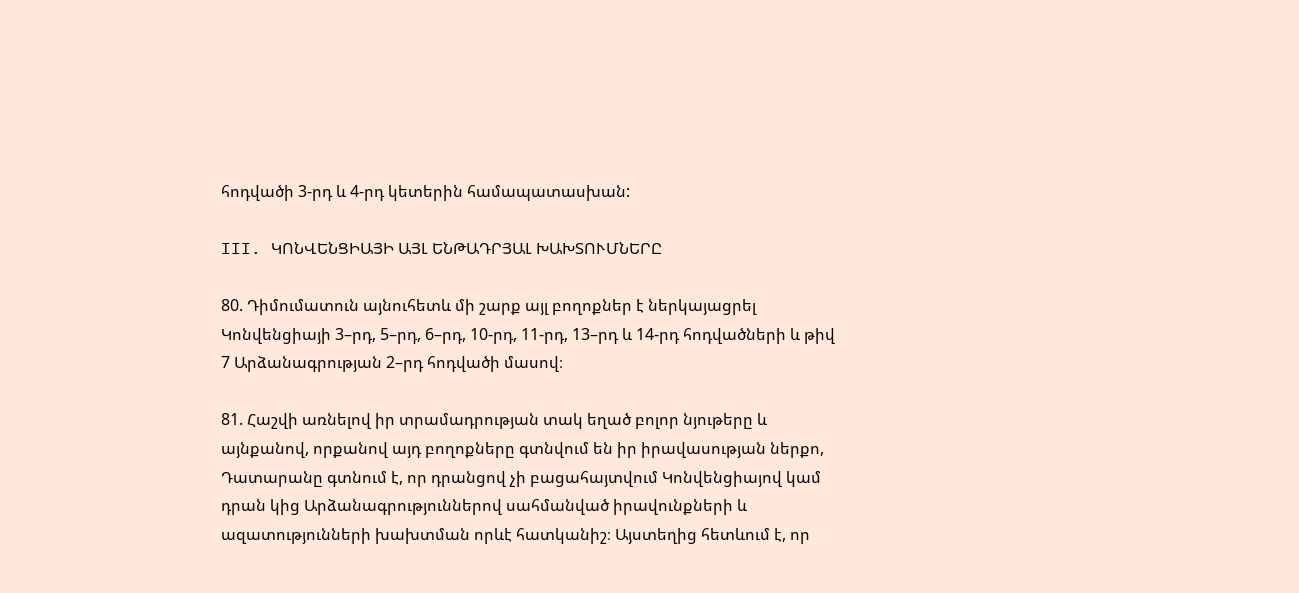հոդվածի 3-րդ և 4-րդ կետերին համապատասխան:

III. ԿՈՆՎԵՆՑԻԱՅԻ ԱՅԼ ԵՆԹԱԴՐՅԱԼ ԽԱԽՏՈՒՄՆԵՐԸ

80. Դիմումատուն այնուհետև մի շարք այլ բողոքներ է ներկայացրել Կոնվենցիայի 3–րդ, 5–րդ, 6–րդ, 10-րդ, 11-րդ, 13–րդ և 14-րդ հոդվածների և թիվ 7 Արձանագրության 2–րդ հոդվածի մասով։

81. Հաշվի առնելով իր տրամադրության տակ եղած բոլոր նյութերը և այնքանով, որքանով այդ բողոքները գտնվում են իր իրավասության ներքո, Դատարանը գտնում է, որ դրանցով չի բացահայտվում Կոնվենցիայով կամ դրան կից Արձանագրություններով սահմանված իրավունքների և ազատությունների խախտման որևէ հատկանիշ։ Այստեղից հետևում է, որ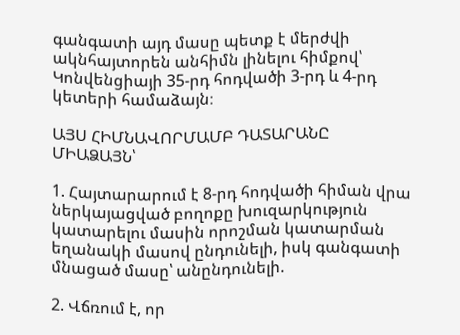գանգատի այդ մասը պետք է մերժվի ակնհայտորեն անհիմն լինելու հիմքով՝ Կոնվենցիայի 35-րդ հոդվածի 3-րդ և 4-րդ կետերի համաձայն։

ԱՅՍ ՀԻՄՆԱՎՈՐՄԱՄԲ ԴԱՏԱՐԱՆԸ ՄԻԱՁԱՅՆ՝

1. Հայտարարում է 8-րդ հոդվածի հիման վրա ներկայացված բողոքը խուզարկություն կատարելու մասին որոշման կատարման եղանակի մասով ընդունելի, իսկ գանգատի մնացած մասը՝ անընդունելի.

2. Վճռում է, որ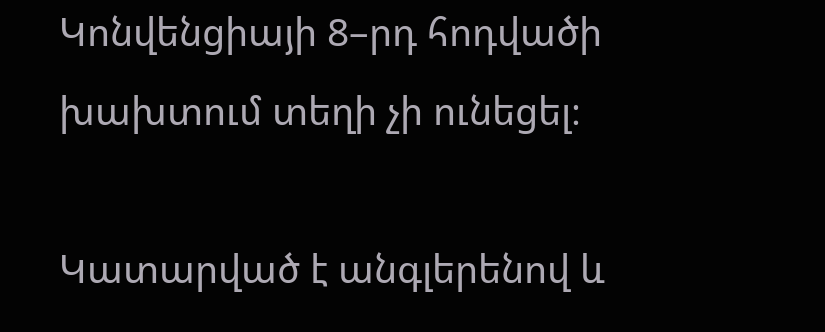Կոնվենցիայի 8–րդ հոդվածի խախտում տեղի չի ունեցել։

Կատարված է անգլերենով և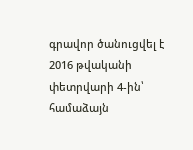գրավոր ծանուցվել է 2016 թվականի փետրվարի 4-ին՝ համաձայն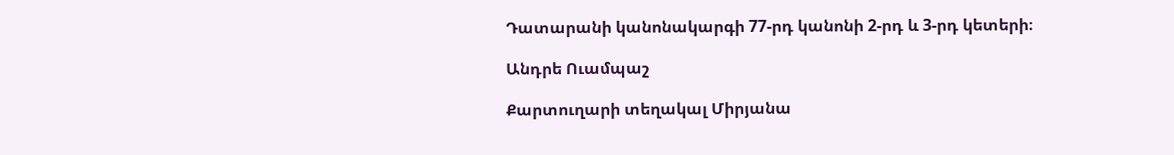Դատարանի կանոնակարգի 77-րդ կանոնի 2-րդ և 3-րդ կետերի։

Անդրե Ուամպաշ

Քարտուղարի տեղակալ Միրյանա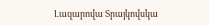Լազարովա Տրայկովսկա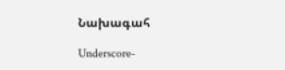Նախագահ

Underscore-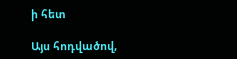ի հետ

Այս հոդվածով,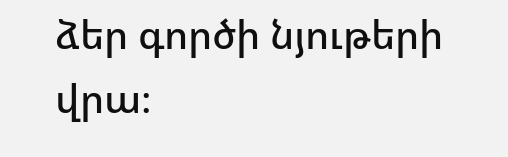ձեր գործի նյութերի վրա։